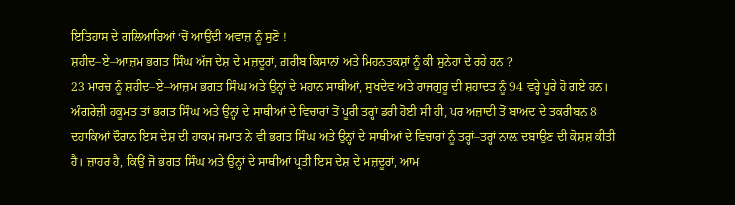ਇਤਿਹਾਸ ਦੇ ਗਲਿਆਰਿਆਂ ‘ਚੋਂ ਆਉਂਦੀ ਅਵਾਜ਼ ਨੂੰ ਸੁਣੋ !
ਸ਼ਹੀਦ–ਏ–ਆਜ਼ਮ ਭਗਤ ਸਿੰਘ ਅੱਜ ਦੇਸ਼ ਦੇ ਮਜ਼ਦੂਰਾਂ, ਗ਼ਰੀਬ ਕਿਸਾਨਾਂ ਅਤੇ ਮਿਹਨਤਕਸ਼ਾਂ ਨੂੰ ਕੀ ਸੁਨੇਹਾ ਦੇ ਰਹੇ ਹਨ ?
23 ਮਾਰਚ ਨੂੰ ਸ਼ਹੀਦ–ਏ–ਆਜ਼ਮ ਭਗਤ ਸਿੰਘ ਅਤੇ ਉਨ੍ਹਾਂ ਦੇ ਮਹਾਨ ਸਾਥੀਆਂ, ਸੁਖਦੇਵ ਅਤੇ ਰਾਜਗੁਰੂ ਦੀ ਸ਼ਹਾਦਤ ਨੂੰ 94 ਵਰ੍ਹੇ ਪੂਰੇ ਹੋ ਗਏ ਹਨ। ਅੰਗਰੇਜ਼ੀ ਹਕੂਮਤ ਤਾਂ ਭਗਤ ਸਿੰਘ ਅਤੇ ਉਨ੍ਹਾਂ ਦੇ ਸਾਥੀਆਂ ਦੇ ਵਿਚਾਰਾਂ ਤੋਂ ਪੂਰੀ ਤਰ੍ਹਾਂ ਡਰੀ ਹੋਈ ਸੀ ਹੀ, ਪਰ ਅਜ਼ਾਦੀ ਤੋਂ ਬਾਅਦ ਦੇ ਤਕਰੀਬਨ 8 ਦਹਾਕਿਆਂ ਦੌਰਾਨ ਇਸ ਦੇਸ਼ ਦੀ ਹਾਕਮ ਜਮਾਤ ਨੇ ਵੀ ਭਗਤ ਸਿੰਘ ਅਤੇ ਉਨ੍ਹਾਂ ਦੇ ਸਾਥੀਆਂ ਦੇ ਵਿਚਾਰਾਂ ਨੂੰ ਤਰ੍ਹਾਂ–ਤਰ੍ਹਾਂ ਨਾਲ਼ ਦਬਾਉਣ ਦੀ ਕੋਸ਼ਸ਼ ਕੀਤੀ ਹੈ। ਜ਼ਾਹਰ ਹੈ, ਕਿਉਂ ਜੋ ਭਗਤ ਸਿੰਘ ਅਤੇ ਉਨ੍ਹਾਂ ਦੇ ਸਾਥੀਆਂ ਪ੍ਰਤੀ ਇਸ ਦੇਸ਼ ਦੇ ਮਜ਼ਦੂਰਾਂ, ਆਮ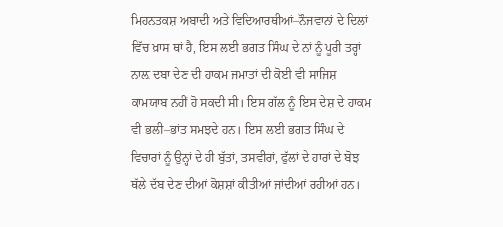ਮਿਹਨਤਕਸ਼ ਅਬਾਦੀ ਅਤੇ ਵਿਦਿਆਰਥੀਆਂ–ਨੌਜਵਾਨਾਂ ਦੇ ਦਿਲਾਂ ਵਿੱਚ ਖ਼ਾਸ ਥਾਂ ਹੈ, ਇਸ ਲਈ ਭਗਤ ਸਿੰਘ ਦੇ ਨਾਂ ਨੂੰ ਪੂਰੀ ਤਰ੍ਹਾਂ ਨਾਲ਼ ਦਬਾ ਦੇਣ ਦੀ ਹਾਕਮ ਜਮਾਤਾਂ ਦੀ ਕੋਈ ਵੀ ਸਾਜਿਸ਼ ਕਾਮਯਾਬ ਨਹੀਂ ਹੋ ਸਕਦੀ ਸੀ। ਇਸ ਗੱਲ ਨੂੰ ਇਸ ਦੇਸ਼ ਦੇ ਹਾਕਮ ਵੀ ਭਲੀ–ਭਾਂਤ ਸਮਝਦੇ ਹਨ। ਇਸ ਲਈ ਭਗਤ ਸਿੰਘ ਦੇ ਵਿਚਾਰਾਂ ਨੂੰ ਉਨ੍ਹਾਂ ਦੇ ਹੀ ਬੁੱਤਾਂ, ਤਸਵੀਰਾਂ, ਫੁੱਲਾਂ ਦੇ ਹਾਰਾਂ ਦੇ ਬੋਝ ਥੱਲੇ ਦੱਬ ਦੇਣ ਦੀਆਂ ਕੋਸ਼ਸ਼ਾਂ ਕੀਤੀਆਂ ਜਾਂਦੀਆਂ ਰਹੀਆਂ ਹਨ।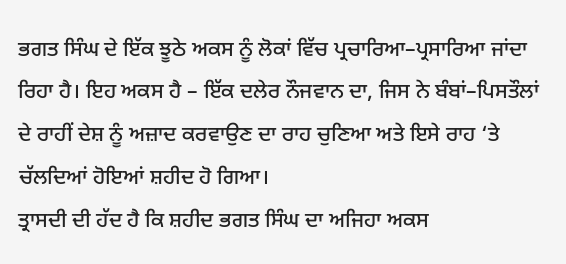ਭਗਤ ਸਿੰਘ ਦੇ ਇੱਕ ਝੂਠੇ ਅਕਸ ਨੂੰ ਲੋਕਾਂ ਵਿੱਚ ਪ੍ਰਚਾਰਿਆ–ਪ੍ਰਸਾਰਿਆ ਜਾਂਦਾ ਰਿਹਾ ਹੈ। ਇਹ ਅਕਸ ਹੈ – ਇੱਕ ਦਲੇਰ ਨੌਜਵਾਨ ਦਾ, ਜਿਸ ਨੇ ਬੰਬਾਂ–ਪਿਸਤੌਲਾਂ ਦੇ ਰਾਹੀਂ ਦੇਸ਼ ਨੂੰ ਅਜ਼ਾਦ ਕਰਵਾਉਣ ਦਾ ਰਾਹ ਚੁਣਿਆ ਅਤੇ ਇਸੇ ਰਾਹ ‘ਤੇ ਚੱਲਦਿਆਂ ਹੋਇਆਂ ਸ਼ਹੀਦ ਹੋ ਗਿਆ।
ਤ੍ਰਾਸਦੀ ਦੀ ਹੱਦ ਹੈ ਕਿ ਸ਼ਹੀਦ ਭਗਤ ਸਿੰਘ ਦਾ ਅਜਿਹਾ ਅਕਸ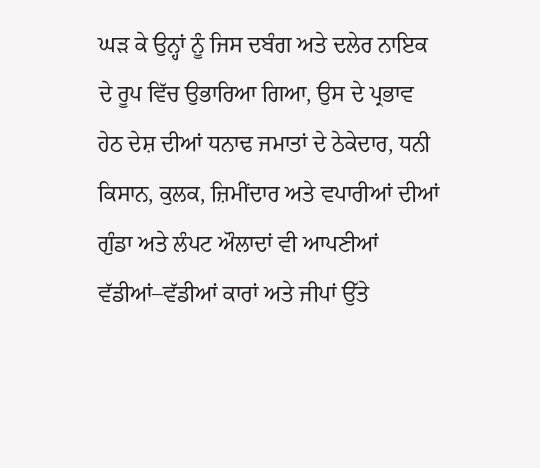ਘੜ ਕੇ ਉਨ੍ਹਾਂ ਨੂੰ ਜਿਸ ਦਬੰਗ ਅਤੇ ਦਲੇਰ ਨਾਇਕ ਦੇ ਰੂਪ ਵਿੱਚ ਉਭਾਰਿਆ ਗਿਆ, ਉਸ ਦੇ ਪ੍ਰਭਾਵ ਹੇਠ ਦੇਸ਼ ਦੀਆਂ ਧਨਾਢ ਜਮਾਤਾਂ ਦੇ ਠੇਕੇਦਾਰ, ਧਨੀ ਕਿਸਾਨ, ਕੁਲਕ, ਜ਼ਿਮੀਂਦਾਰ ਅਤੇ ਵਪਾਰੀਆਂ ਦੀਆਂ ਗੁੰਡਾ ਅਤੇ ਲੰਪਟ ਔਲਾਦਾਂ ਵੀ ਆਪਣੀਆਂ ਵੱਡੀਆਂ–ਵੱਡੀਆਂ ਕਾਰਾਂ ਅਤੇ ਜੀਪਾਂ ਉੱਤੇ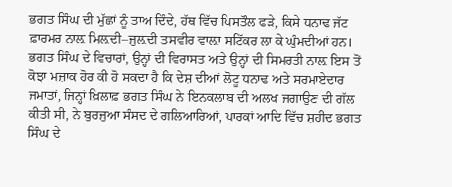ਭਗਤ ਸਿੰਘ ਦੀ ਮੁੱਛਾਂ ਨੂੰ ਤਾਅ ਦਿੰਦੇ, ਹੱਥ ਵਿੱਚ ਪਿਸਤੌਲ ਫੜੇ, ਕਿਸੇ ਧਨਾਢ ਜੱਟ ਫ਼ਾਰਮਰ ਨਾਲ਼ ਮਿਲ਼ਦੀ–ਜੁਲ਼ਦੀ ਤਸਵੀਰ ਵਾਲ਼ਾ ਸਟਿੱਕਰ ਲਾ ਕੇ ਘੁੰਮਦੀਆਂ ਹਨ। ਭਗਤ ਸਿੰਘ ਦੇ ਵਿਚਾਰਾਂ, ਉਨ੍ਹਾਂ ਦੀ ਵਿਰਾਸਤ ਅਤੇ ਉਨ੍ਹਾਂ ਦੀ ਸਿਮਰਤੀ ਨਾਲ਼ ਇਸ ਤੋਂ ਕੋਝਾ ਮਜ਼ਾਕ ਹੋਰ ਕੀ ਹੋ ਸਕਦਾ ਹੈ ਕਿ ਦੇਸ਼ ਦੀਆਂ ਲੋਟੂ ਧਨਾਢ ਅਤੇ ਸਰਮਾਏਦਾਰ ਜਮਾਤਾਂ, ਜਿਨ੍ਹਾਂ ਖ਼ਿਲਾਫ਼ ਭਗਤ ਸਿੰਘ ਨੇ ਇਨਕਲਾਬ ਦੀ ਅਲਖ ਜਗਾਉਣ ਦੀ ਗੱਲ ਕੀਤੀ ਸੀ, ਨੇ ਬੁਰਜੁਆ ਸੰਸਦ ਦੇ ਗਲਿਆਰਿਆਂ, ਪਾਰਕਾਂ ਆਦਿ ਵਿੱਚ ਸ਼ਹੀਦ ਭਗਤ ਸਿੰਘ ਦੇ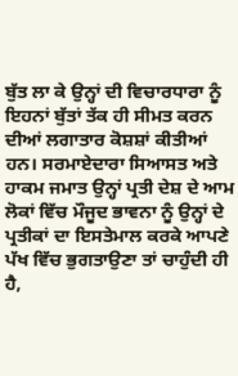ਬੁੱਤ ਲਾ ਕੇ ਉਨ੍ਹਾਂ ਦੀ ਵਿਚਾਰਧਾਰਾ ਨੂੰ ਇਹਨਾਂ ਬੁੱਤਾਂ ਤੱਕ ਹੀ ਸੀਮਤ ਕਰਨ ਦੀਆਂ ਲਗਾਤਾਰ ਕੋਸ਼ਸ਼ਾਂ ਕੀਤੀਆਂ ਹਨ। ਸਰਮਾਏਦਾਰਾ ਸਿਆਸਤ ਅਤੇ ਹਾਕਮ ਜਮਾਤ ਉਨ੍ਹਾਂ ਪ੍ਰਤੀ ਦੇਸ਼ ਦੇ ਆਮ ਲੋਕਾਂ ਵਿੱਚ ਮੌਜੂਦ ਭਾਵਨਾ ਨੂੰ ਉਨ੍ਹਾਂ ਦੇ ਪ੍ਰਤੀਕਾਂ ਦਾ ਇਸਤੇਮਾਲ ਕਰਕੇ ਆਪਣੇ ਪੱਖ ਵਿੱਚ ਭੁਗਤਾਉਣਾ ਤਾਂ ਚਾਹੁੰਦੀ ਹੀ ਹੈ,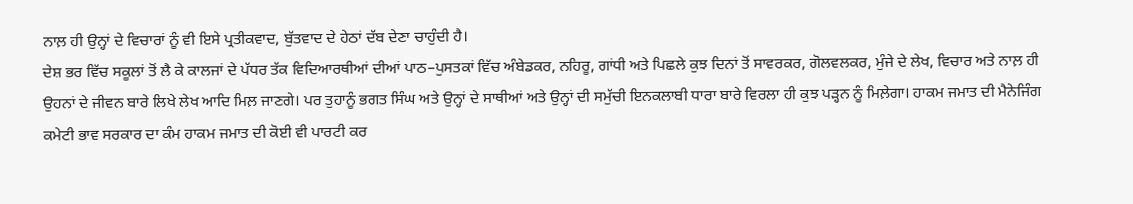ਨਾਲ਼ ਹੀ ਉਨ੍ਹਾਂ ਦੇ ਵਿਚਾਰਾਂ ਨੂੰ ਵੀ ਇਸੇ ਪ੍ਰਤੀਕਵਾਦ, ਬੁੱਤਵਾਦ ਦੇ ਹੇਠਾਂ ਦੱਬ ਦੇਣਾ ਚਾਹੁੰਦੀ ਹੈ।
ਦੇਸ਼ ਭਰ ਵਿੱਚ ਸਕੂਲਾਂ ਤੋਂ ਲੈ ਕੇ ਕਾਲਜਾਂ ਦੇ ਪੱਧਰ ਤੱਕ ਵਿਦਿਆਰਥੀਆਂ ਦੀਆਂ ਪਾਠ–ਪੁਸਤਕਾਂ ਵਿੱਚ ਅੰਬੇਡਕਰ, ਨਹਿਰੂ, ਗਾਂਧੀ ਅਤੇ ਪਿਛਲੇ ਕੁਝ ਦਿਨਾਂ ਤੋਂ ਸਾਵਰਕਰ, ਗੋਲਵਲਕਰ, ਮੁੰਜੇ ਦੇ ਲੇਖ, ਵਿਚਾਰ ਅਤੇ ਨਾਲ਼ ਹੀ ਉਹਨਾਂ ਦੇ ਜੀਵਨ ਬਾਰੇ ਲਿਖੇ ਲੇਖ ਆਦਿ ਮਿਲ਼ ਜਾਣਗੇ। ਪਰ ਤੁਹਾਨੂੰ ਭਗਤ ਸਿੰਘ ਅਤੇ ਉਨ੍ਹਾਂ ਦੇ ਸਾਥੀਆਂ ਅਤੇ ਉਨ੍ਹਾਂ ਦੀ ਸਮੁੱਚੀ ਇਨਕਲਾਬੀ ਧਾਰਾ ਬਾਰੇ ਵਿਰਲਾ ਹੀ ਕੁਝ ਪੜ੍ਹਨ ਨੂੰ ਮਿਲ਼ੇਗਾ। ਹਾਕਮ ਜਮਾਤ ਦੀ ਮੈਨੇਜਿੰਗ ਕਮੇਟੀ ਭਾਵ ਸਰਕਾਰ ਦਾ ਕੰਮ ਹਾਕਮ ਜਮਾਤ ਦੀ ਕੋਈ ਵੀ ਪਾਰਟੀ ਕਰ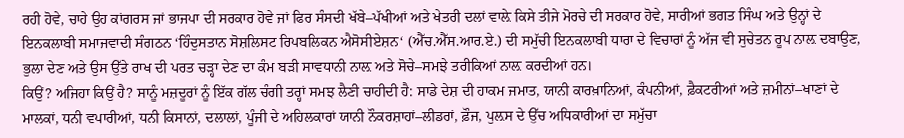ਰਹੀ ਹੋਵੇ, ਚਾਹੇ ਉਹ ਕਾਂਗਰਸ ਜਾਂ ਭਾਜਪਾ ਦੀ ਸਰਕਾਰ ਹੋਵੇ ਜਾਂ ਫਿਰ ਸੰਸਦੀ ਖੱਬੇ–ਪੱਖੀਆਂ ਅਤੇ ਖੇਤਰੀ ਦਲਾਂ ਵਾਲ਼ੇ ਕਿਸੇ ਤੀਜੇ ਮੋਰਚੇ ਦੀ ਸਰਕਾਰ ਹੋਵੇ, ਸਾਰੀਆਂ ਭਗਤ ਸਿੰਘ ਅਤੇ ਉਨ੍ਹਾਂ ਦੇ ਇਨਕਲਾਬੀ ਸਮਾਜਵਾਦੀ ਸੰਗਠਨ ‘ਹਿੰਦੁਸਤਾਨ ਸੋਸ਼ਲਿਸਟ ਰਿਪਬਲਿਕਨ ਐਸੋਸੀਏਸ਼ਨ‘ (ਐੱਚ.ਐੱਸ.ਆਰ.ਏ.) ਦੀ ਸਮੁੱਚੀ ਇਨਕਲਾਬੀ ਧਾਰਾ ਦੇ ਵਿਚਾਰਾਂ ਨੂੰ ਅੱਜ ਵੀ ਸੁਚੇਤਨ ਰੂਪ ਨਾਲ਼ ਦਬਾਉਣ, ਭੁਲਾ ਦੇਣ ਅਤੇ ਉਸ ਉੱਤੇ ਰਾਖ ਦੀ ਪਰਤ ਚੜ੍ਹਾ ਦੇਣ ਦਾ ਕੰਮ ਬੜੀ ਸਾਵਧਾਨੀ ਨਾਲ਼ ਅਤੇ ਸੋਚੇ–ਸਮਝੇ ਤਰੀਕਿਆਂ ਨਾਲ਼ ਕਰਦੀਆਂ ਹਨ।
ਕਿਉਂ? ਅਜਿਹਾ ਕਿਉਂ ਹੈ? ਸਾਨੂੰ ਮਜ਼ਦੂਰਾਂ ਨੂੰ ਇੱਕ ਗੱਲ ਚੰਗੀ ਤਰ੍ਹਾਂ ਸਮਝ ਲੈਣੀ ਚਾਹੀਦੀ ਹੈ: ਸਾਡੇ ਦੇਸ਼ ਦੀ ਹਾਕਮ ਜਮਾਤ, ਯਾਨੀ ਕਾਰਖ਼ਾਨਿਆਂ, ਕੰਪਨੀਆਂ, ਫ਼ੈਕਟਰੀਆਂ ਅਤੇ ਜ਼ਮੀਨਾਂ–ਖਾਣਾਂ ਦੇ ਮਾਲਕਾਂ, ਧਨੀ ਵਪਾਰੀਆਂ, ਧਨੀ ਕਿਸਾਨਾਂ, ਦਲਾਲਾਂ, ਪੂੰਜੀ ਦੇ ਅਹਿਲਕਾਰਾਂ ਯਾਨੀ ਨੌਕਰਸ਼ਾਹਾਂ–ਲੀਡਰਾਂ, ਫ਼ੌਜ, ਪੁਲ਼ਸ ਦੇ ਉੱਚ ਅਧਿਕਾਰੀਆਂ ਦਾ ਸਮੁੱਚਾ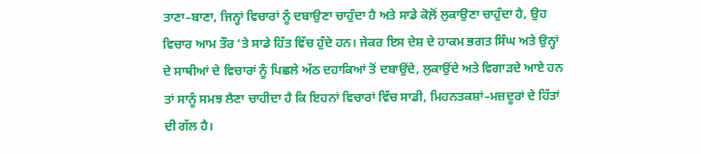ਤਾਣਾ–ਬਾਣਾ, ਜਿਨ੍ਹਾਂ ਵਿਚਾਰਾਂ ਨੂੰ ਦਬਾਉਣਾ ਚਾਹੁੰਦਾ ਹੈ ਅਤੇ ਸਾਡੇ ਕੋਲ਼ੋਂ ਲੁਕਾਉਣਾ ਚਾਹੁੰਦਾ ਹੈ, ਉਹ ਵਿਚਾਰ ਆਮ ਤੌਰ ‘ਤੇ ਸਾਡੇ ਹਿੱਤ ਵਿੱਚ ਹੁੰਦੇ ਹਨ। ਜੇਕਰ ਇਸ ਦੇਸ਼ ਦੇ ਹਾਕਮ ਭਗਤ ਸਿੰਘ ਅਤੇ ਉਨ੍ਹਾਂ ਦੇ ਸਾਥੀਆਂ ਦੇ ਵਿਚਾਰਾਂ ਨੂੰ ਪਿਛਲੇ ਅੱਠ ਦਹਾਕਿਆਂ ਤੋਂ ਦਬਾਉਂਦੇ, ਲੁਕਾਉਂਦੇ ਅਤੇ ਵਿਗਾੜਦੇ ਆਏ ਹਨ ਤਾਂ ਸਾਨੂੰ ਸਮਝ ਲੈਣਾ ਚਾਹੀਦਾ ਹੈ ਕਿ ਇਹਨਾਂ ਵਿਚਾਰਾਂ ਵਿੱਚ ਸਾਡੀ, ਮਿਹਨਤਕਸ਼ਾਂ–ਮਜ਼ਦੂਰਾਂ ਦੇ ਹਿੱਤਾਂ ਦੀ ਗੱਲ ਹੈ।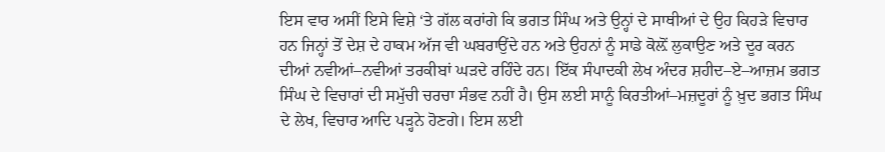ਇਸ ਵਾਰ ਅਸੀਂ ਇਸੇ ਵਿਸ਼ੇ ‘ਤੇ ਗੱਲ ਕਰਾਂਗੇ ਕਿ ਭਗਤ ਸਿੰਘ ਅਤੇ ਉਨ੍ਹਾਂ ਦੇ ਸਾਥੀਆਂ ਦੇ ਉਹ ਕਿਹੜੇ ਵਿਚਾਰ ਹਨ ਜਿਨ੍ਹਾਂ ਤੋਂ ਦੇਸ਼ ਦੇ ਹਾਕਮ ਅੱਜ ਵੀ ਘਬਰਾਉਂਦੇ ਹਨ ਅਤੇ ਉਹਨਾਂ ਨੂੰ ਸਾਡੇ ਕੋਲ਼ੋਂ ਲੁਕਾਉਣ ਅਤੇ ਦੂਰ ਕਰਨ ਦੀਆਂ ਨਵੀਆਂ–ਨਵੀਆਂ ਤਰਕੀਬਾਂ ਘੜਦੇ ਰਹਿੰਦੇ ਹਨ। ਇੱਕ ਸੰਪਾਦਕੀ ਲੇਖ ਅੰਦਰ ਸ਼ਹੀਦ–ਏ–ਆਜ਼ਮ ਭਗਤ ਸਿੰਘ ਦੇ ਵਿਚਾਰਾਂ ਦੀ ਸਮੁੱਚੀ ਚਰਚਾ ਸੰਭਵ ਨਹੀਂ ਹੈ। ਉਸ ਲਈ ਸਾਨੂੰ ਕਿਰਤੀਆਂ–ਮਜ਼ਦੂਰਾਂ ਨੂੰ ਖ਼ੁਦ ਭਗਤ ਸਿੰਘ ਦੇ ਲੇਖ, ਵਿਚਾਰ ਆਦਿ ਪੜ੍ਹਨੇ ਹੋਣਗੇ। ਇਸ ਲਈ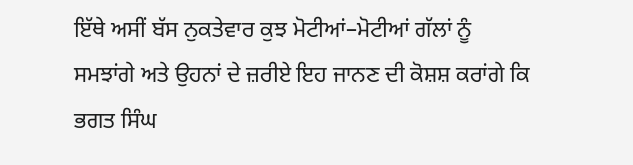ਇੱਥੇ ਅਸੀਂ ਬੱਸ ਨੁਕਤੇਵਾਰ ਕੁਝ ਮੋਟੀਆਂ–ਮੋਟੀਆਂ ਗੱਲਾਂ ਨੂੰ ਸਮਝਾਂਗੇ ਅਤੇ ਉਹਨਾਂ ਦੇ ਜ਼ਰੀਏ ਇਹ ਜਾਨਣ ਦੀ ਕੋਸ਼ਸ਼ ਕਰਾਂਗੇ ਕਿ ਭਗਤ ਸਿੰਘ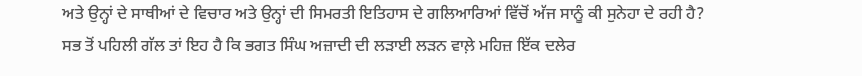ਅਤੇ ਉਨ੍ਹਾਂ ਦੇ ਸਾਥੀਆਂ ਦੇ ਵਿਚਾਰ ਅਤੇ ਉਨ੍ਹਾਂ ਦੀ ਸਿਮਰਤੀ ਇਤਿਹਾਸ ਦੇ ਗਲਿਆਰਿਆਂ ਵਿੱਚੋਂ ਅੱਜ ਸਾਨੂੰ ਕੀ ਸੁਨੇਹਾ ਦੇ ਰਹੀ ਹੈ?
ਸਭ ਤੋਂ ਪਹਿਲੀ ਗੱਲ ਤਾਂ ਇਹ ਹੈ ਕਿ ਭਗਤ ਸਿੰਘ ਅਜ਼ਾਦੀ ਦੀ ਲੜਾਈ ਲੜਨ ਵਾਲ਼ੇ ਮਹਿਜ਼ ਇੱਕ ਦਲੇਰ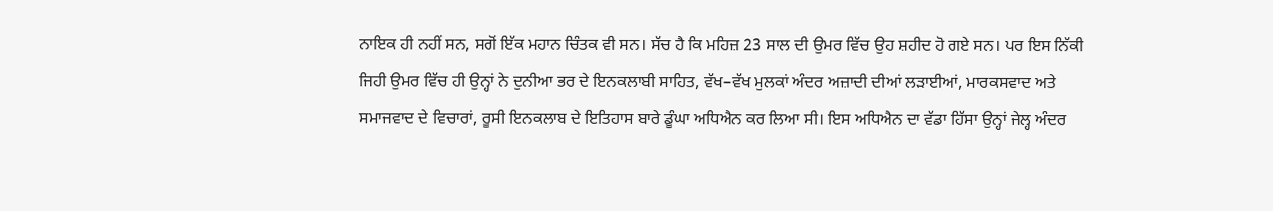ਨਾਇਕ ਹੀ ਨਹੀਂ ਸਨ, ਸਗੋਂ ਇੱਕ ਮਹਾਨ ਚਿੰਤਕ ਵੀ ਸਨ। ਸੱਚ ਹੈ ਕਿ ਮਹਿਜ਼ 23 ਸਾਲ ਦੀ ਉਮਰ ਵਿੱਚ ਉਹ ਸ਼ਹੀਦ ਹੋ ਗਏ ਸਨ। ਪਰ ਇਸ ਨਿੱਕੀ ਜਿਹੀ ਉਮਰ ਵਿੱਚ ਹੀ ਉਨ੍ਹਾਂ ਨੇ ਦੁਨੀਆ ਭਰ ਦੇ ਇਨਕਲਾਬੀ ਸਾਹਿਤ, ਵੱਖ–ਵੱਖ ਮੁਲਕਾਂ ਅੰਦਰ ਅਜ਼ਾਦੀ ਦੀਆਂ ਲੜਾਈਆਂ, ਮਾਰਕਸਵਾਦ ਅਤੇ ਸਮਾਜਵਾਦ ਦੇ ਵਿਚਾਰਾਂ, ਰੂਸੀ ਇਨਕਲਾਬ ਦੇ ਇਤਿਹਾਸ ਬਾਰੇ ਡੂੰਘਾ ਅਧਿਐਨ ਕਰ ਲਿਆ ਸੀ। ਇਸ ਅਧਿਐਨ ਦਾ ਵੱਡਾ ਹਿੱਸਾ ਉਨ੍ਹਾਂ ਜੇਲ੍ਹ ਅੰਦਰ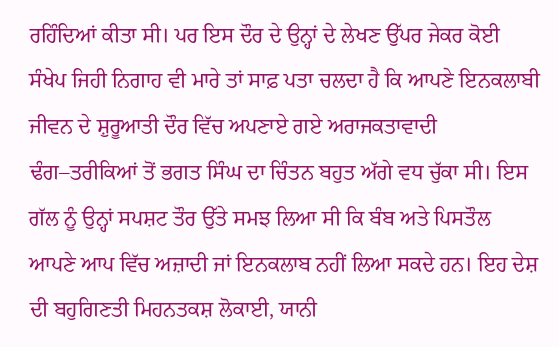ਰਹਿੰਦਿਆਂ ਕੀਤਾ ਸੀ। ਪਰ ਇਸ ਦੌਰ ਦੇ ਉਨ੍ਹਾਂ ਦੇ ਲੇਖਣ ਉੱਪਰ ਜੇਕਰ ਕੋਈ ਸੰਖੇਪ ਜਿਹੀ ਨਿਗਾਹ ਵੀ ਮਾਰੇ ਤਾਂ ਸਾਫ਼ ਪਤਾ ਚਲਦਾ ਹੈ ਕਿ ਆਪਣੇ ਇਨਕਲਾਬੀ ਜੀਵਨ ਦੇ ਸ਼ੁਰੂਆਤੀ ਦੌਰ ਵਿੱਚ ਅਪਣਾਏ ਗਏ ਅਰਾਜਕਤਾਵਾਦੀ ਢੰਗ–ਤਰੀਕਿਆਂ ਤੋਂ ਭਗਤ ਸਿੰਘ ਦਾ ਚਿੰਤਨ ਬਹੁਤ ਅੱਗੇ ਵਧ ਚੁੱਕਾ ਸੀ। ਇਸ ਗੱਲ ਨੂੰ ਉਨ੍ਹਾਂ ਸਪਸ਼ਟ ਤੌਰ ਉੱਤੇ ਸਮਝ ਲਿਆ ਸੀ ਕਿ ਬੰਬ ਅਤੇ ਪਿਸਤੌਲ ਆਪਣੇ ਆਪ ਵਿੱਚ ਅਜ਼ਾਦੀ ਜਾਂ ਇਨਕਲਾਬ ਨਹੀਂ ਲਿਆ ਸਕਦੇ ਹਨ। ਇਹ ਦੇਸ਼ ਦੀ ਬਹੁਗਿਣਤੀ ਮਿਹਨਤਕਸ਼ ਲੋਕਾਈ, ਯਾਨੀ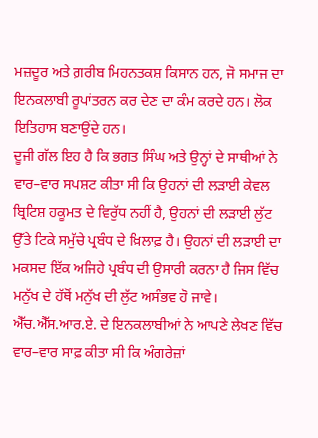ਮਜ਼ਦੂਰ ਅਤੇ ਗ਼ਰੀਬ ਮਿਹਨਤਕਸ਼ ਕਿਸਾਨ ਹਨ, ਜੋ ਸਮਾਜ ਦਾ ਇਨਕਲਾਬੀ ਰੂਪਾਂਤਰਨ ਕਰ ਦੇਣ ਦਾ ਕੰਮ ਕਰਦੇ ਹਨ। ਲੋਕ ਇਤਿਹਾਸ ਬਣਾਉਂਦੇ ਹਨ।
ਦੂਜੀ ਗੱਲ ਇਹ ਹੈ ਕਿ ਭਗਤ ਸਿੰਘ ਅਤੇ ਉਨ੍ਹਾਂ ਦੇ ਸਾਥੀਆਂ ਨੇ ਵਾਰ–ਵਾਰ ਸਪਸ਼ਟ ਕੀਤਾ ਸੀ ਕਿ ਉਹਨਾਂ ਦੀ ਲੜਾਈ ਕੇਵਲ ਬ੍ਰਿਟਿਸ਼ ਹਕੂਮਤ ਦੇ ਵਿਰੁੱਧ ਨਹੀਂ ਹੈ, ਉਹਨਾਂ ਦੀ ਲੜਾਈ ਲੁੱਟ ਉੱਤੇ ਟਿਕੇ ਸਮੁੱਚੇ ਪ੍ਰਬੰਧ ਦੇ ਖ਼ਿਲਾਫ਼ ਹੈ। ਉਹਨਾਂ ਦੀ ਲੜਾਈ ਦਾ ਮਕਸਦ ਇੱਕ ਅਜਿਹੇ ਪ੍ਰਬੰਧ ਦੀ ਉਸਾਰੀ ਕਰਨਾ ਹੈ ਜਿਸ ਵਿੱਚ ਮਨੁੱਖ ਦੇ ਹੱਥੋਂ ਮਨੁੱਖ ਦੀ ਲੁੱਟ ਅਸੰਭਵ ਹੋ ਜਾਵੇ। ਐੱਚ.ਐੱਸ.ਆਰ.ਏ. ਦੇ ਇਨਕਲਾਬੀਆਂ ਨੇ ਆਪਣੇ ਲੇਖਣ ਵਿੱਚ ਵਾਰ–ਵਾਰ ਸਾਫ਼ ਕੀਤਾ ਸੀ ਕਿ ਅੰਗਰੇਜ਼ਾਂ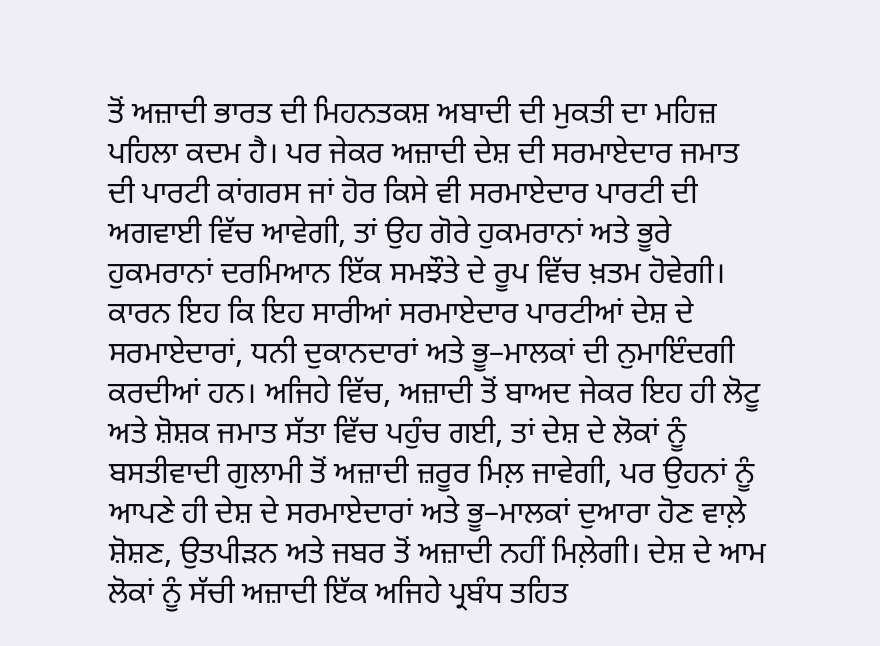ਤੋਂ ਅਜ਼ਾਦੀ ਭਾਰਤ ਦੀ ਮਿਹਨਤਕਸ਼ ਅਬਾਦੀ ਦੀ ਮੁਕਤੀ ਦਾ ਮਹਿਜ਼ ਪਹਿਲਾ ਕਦਮ ਹੈ। ਪਰ ਜੇਕਰ ਅਜ਼ਾਦੀ ਦੇਸ਼ ਦੀ ਸਰਮਾਏਦਾਰ ਜਮਾਤ ਦੀ ਪਾਰਟੀ ਕਾਂਗਰਸ ਜਾਂ ਹੋਰ ਕਿਸੇ ਵੀ ਸਰਮਾਏਦਾਰ ਪਾਰਟੀ ਦੀ ਅਗਵਾਈ ਵਿੱਚ ਆਵੇਗੀ, ਤਾਂ ਉਹ ਗੋਰੇ ਹੁਕਮਰਾਨਾਂ ਅਤੇ ਭੂਰੇ ਹੁਕਮਰਾਨਾਂ ਦਰਮਿਆਨ ਇੱਕ ਸਮਝੌਤੇ ਦੇ ਰੂਪ ਵਿੱਚ ਖ਼ਤਮ ਹੋਵੇਗੀ। ਕਾਰਨ ਇਹ ਕਿ ਇਹ ਸਾਰੀਆਂ ਸਰਮਾਏਦਾਰ ਪਾਰਟੀਆਂ ਦੇਸ਼ ਦੇ ਸਰਮਾਏਦਾਰਾਂ, ਧਨੀ ਦੁਕਾਨਦਾਰਾਂ ਅਤੇ ਭੂ–ਮਾਲਕਾਂ ਦੀ ਨੁਮਾਇੰਦਗੀ ਕਰਦੀਆਂ ਹਨ। ਅਜਿਹੇ ਵਿੱਚ, ਅਜ਼ਾਦੀ ਤੋਂ ਬਾਅਦ ਜੇਕਰ ਇਹ ਹੀ ਲੋਟੂ ਅਤੇ ਸ਼ੋਸ਼ਕ ਜਮਾਤ ਸੱਤਾ ਵਿੱਚ ਪਹੁੰਚ ਗਈ, ਤਾਂ ਦੇਸ਼ ਦੇ ਲੋਕਾਂ ਨੂੰ ਬਸਤੀਵਾਦੀ ਗੁਲਾਮੀ ਤੋਂ ਅਜ਼ਾਦੀ ਜ਼ਰੂਰ ਮਿਲ਼ ਜਾਵੇਗੀ, ਪਰ ਉਹਨਾਂ ਨੂੰ ਆਪਣੇ ਹੀ ਦੇਸ਼ ਦੇ ਸਰਮਾਏਦਾਰਾਂ ਅਤੇ ਭੂ–ਮਾਲਕਾਂ ਦੁਆਰਾ ਹੋਣ ਵਾਲ਼ੇ ਸ਼ੋਸ਼ਣ, ਉਤਪੀੜਨ ਅਤੇ ਜਬਰ ਤੋਂ ਅਜ਼ਾਦੀ ਨਹੀਂ ਮਿਲ਼ੇਗੀ। ਦੇਸ਼ ਦੇ ਆਮ ਲੋਕਾਂ ਨੂੰ ਸੱਚੀ ਅਜ਼ਾਦੀ ਇੱਕ ਅਜਿਹੇ ਪ੍ਰਬੰਧ ਤਹਿਤ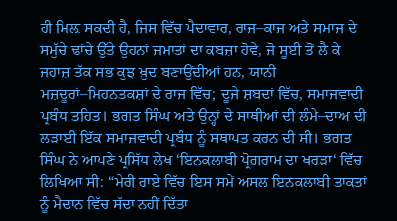ਹੀ ਮਿਲ਼ ਸਕਦੀ ਹੈ, ਜਿਸ ਵਿੱਚ ਪੈਦਾਵਾਰ, ਰਾਜ–ਕਾਜ ਅਤੇ ਸਮਾਜ ਦੇ ਸਮੁੱਚੇ ਢਾਂਚੇ ਉੱਤੇ ਉਹਨਾਂ ਜਮਾਤਾਂ ਦਾ ਕਬਜ਼ਾ ਹੋਵੇ, ਜੋ ਸੂਈ ਤੋਂ ਲੈ ਕੇ ਜਹਾਜ਼ ਤੱਕ ਸਭ ਕੁਝ ਖ਼ੁਦ ਬਣਾਉਂਦੀਆਂ ਹਨ, ਯਾਨੀ ਮਜ਼ਦੂਰਾਂ–ਮਿਹਨਤਕਸ਼ਾਂ ਦੇ ਰਾਜ ਵਿੱਚ; ਦੂਜੇ ਸ਼ਬਦਾਂ ਵਿੱਚ, ਸਮਾਜਵਾਦੀ ਪ੍ਰਬੰਧ ਤਹਿਤ। ਭਗਤ ਸਿੰਘ ਅਤੇ ਉਨ੍ਹਾਂ ਦੇ ਸਾਥੀਆਂ ਦੀ ਲੰਮੇ–ਦਾਅ ਦੀ ਲੜਾਈ ਇੱਕ ਸਮਾਜਵਾਦੀ ਪ੍ਰਬੰਧ ਨੂੰ ਸਥਾਪਤ ਕਰਨ ਦੀ ਸੀ। ਭਗਤ ਸਿੰਘ ਨੇ ਆਪਣੇ ਪ੍ਰਸਿੱਧ ਲੇਖ ‘ਇਨਕਲਾਬੀ ਪ੍ਰੋਗਰਾਮ ਦਾ ਖਰੜਾ‘ ਵਿੱਚ ਲਿਖਿਆ ਸੀ: “ਮੇਰੀ ਰਾਏ ਵਿੱਚ ਇਸ ਸਮੇਂ ਅਸਲ ਇਨਕਲਾਬੀ ਤਾਕਤਾਂ ਨੂੰ ਮੈਦਾਨ ਵਿੱਚ ਸੱਦਾ ਨਹੀਂ ਦਿੱਤਾ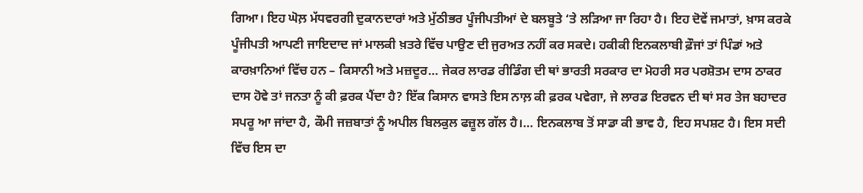ਗਿਆ। ਇਹ ਘੋਲ਼ ਮੱਧਵਰਗੀ ਦੁਕਾਨਦਾਰਾਂ ਅਤੇ ਮੁੱਠੀਭਰ ਪੂੰਜੀਪਤੀਆਂ ਦੇ ਬਲਬੂਤੇ ‘ਤੇ ਲੜਿਆ ਜਾ ਰਿਹਾ ਹੈ। ਇਹ ਦੋਵੇਂ ਜਮਾਤਾਂ, ਖ਼ਾਸ ਕਰਕੇ ਪੂੰਜੀਪਤੀ ਆਪਣੀ ਜਾਇਦਾਦ ਜਾਂ ਮਾਲਕੀ ਖ਼ਤਰੇ ਵਿੱਚ ਪਾਉਣ ਦੀ ਜੁਰਅਤ ਨਹੀਂ ਕਰ ਸਕਦੇ। ਹਕੀਕੀ ਇਨਕਲਾਬੀ ਫ਼ੌਜਾਂ ਤਾਂ ਪਿੰਡਾਂ ਅਤੇ ਕਾਰਖ਼ਾਨਿਆਂ ਵਿੱਚ ਹਨ – ਕਿਸਾਨੀ ਅਤੇ ਮਜ਼ਦੂਰ… ਜੇਕਰ ਲਾਰਡ ਰੀਡਿੰਗ ਦੀ ਥਾਂ ਭਾਰਤੀ ਸਰਕਾਰ ਦਾ ਮੋਹਰੀ ਸਰ ਪਰਸ਼ੋਤਮ ਦਾਸ ਠਾਕਰ ਦਾਸ ਹੋਵੇ ਤਾਂ ਜਨਤਾ ਨੂੰ ਕੀ ਫ਼ਰਕ ਪੈਂਦਾ ਹੈ? ਇੱਕ ਕਿਸਾਨ ਵਾਸਤੇ ਇਸ ਨਾਲ਼ ਕੀ ਫ਼ਰਕ ਪਵੇਗਾ, ਜੇ ਲਾਰਡ ਇਰਵਨ ਦੀ ਥਾਂ ਸਰ ਤੇਜ ਬਹਾਦਰ ਸਪਰੂ ਆ ਜਾਂਦਾ ਹੈ, ਕੌਮੀ ਜਜ਼ਬਾਤਾਂ ਨੂੰ ਅਪੀਲ ਬਿਲਕੁਲ ਫਜ਼ੂਲ ਗੱਲ ਹੈ।… ਇਨਕਲਾਬ ਤੋਂ ਸਾਡਾ ਕੀ ਭਾਵ ਹੈ, ਇਹ ਸਪਸ਼ਟ ਹੈ। ਇਸ ਸਦੀ ਵਿੱਚ ਇਸ ਦਾ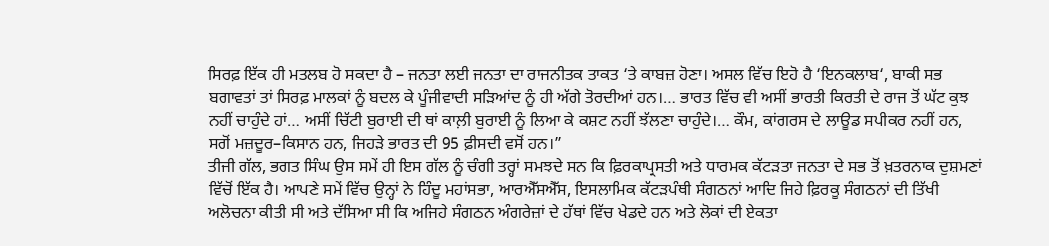ਸਿਰਫ਼ ਇੱਕ ਹੀ ਮਤਲਬ ਹੋ ਸਕਦਾ ਹੈ – ਜਨਤਾ ਲਈ ਜਨਤਾ ਦਾ ਰਾਜਨੀਤਕ ਤਾਕਤ ‘ਤੇ ਕਾਬਜ਼ ਹੋਣਾ। ਅਸਲ ਵਿੱਚ ਇਹੋ ਹੈ ‘ਇਨਕਲਾਬ‘, ਬਾਕੀ ਸਭ ਬਗਾਵਤਾਂ ਤਾਂ ਸਿਰਫ਼ ਮਾਲਕਾਂ ਨੂੰ ਬਦਲ ਕੇ ਪੂੰਜੀਵਾਦੀ ਸੜਿਆਂਦ ਨੂੰ ਹੀ ਅੱਗੇ ਤੋਰਦੀਆਂ ਹਨ।… ਭਾਰਤ ਵਿੱਚ ਵੀ ਅਸੀਂ ਭਾਰਤੀ ਕਿਰਤੀ ਦੇ ਰਾਜ ਤੋਂ ਘੱਟ ਕੁਝ ਨਹੀਂ ਚਾਹੁੰਦੇ ਹਾਂ… ਅਸੀਂ ਚਿੱਟੀ ਬੁਰਾਈ ਦੀ ਥਾਂ ਕਾਲ਼ੀ ਬੁਰਾਈ ਨੂੰ ਲਿਆ ਕੇ ਕਸ਼ਟ ਨਹੀਂ ਝੱਲਣਾ ਚਾਹੁੰਦੇ।… ਕੌਮ, ਕਾਂਗਰਸ ਦੇ ਲਾਊਡ ਸਪੀਕਰ ਨਹੀਂ ਹਨ, ਸਗੋਂ ਮਜ਼ਦੂਰ–ਕਿਸਾਨ ਹਨ, ਜਿਹੜੇ ਭਾਰਤ ਦੀ 95 ਫ਼ੀਸਦੀ ਵਸੋਂ ਹਨ।”
ਤੀਜੀ ਗੱਲ, ਭਗਤ ਸਿੰਘ ਉਸ ਸਮੇਂ ਹੀ ਇਸ ਗੱਲ ਨੂੰ ਚੰਗੀ ਤਰ੍ਹਾਂ ਸਮਝਦੇ ਸਨ ਕਿ ਫ਼ਿਰਕਾਪ੍ਰਸਤੀ ਅਤੇ ਧਾਰਮਕ ਕੱਟੜਤਾ ਜਨਤਾ ਦੇ ਸਭ ਤੋਂ ਖ਼ਤਰਨਾਕ ਦੁਸ਼ਮਣਾਂ ਵਿੱਚੋਂ ਇੱਕ ਹੈ। ਆਪਣੇ ਸਮੇਂ ਵਿੱਚ ਉਨ੍ਹਾਂ ਨੇ ਹਿੰਦੂ ਮਹਾਂਸਭਾ, ਆਰਐੱਸਐੱਸ, ਇਸਲਾਮਿਕ ਕੱਟੜਪੰਥੀ ਸੰਗਠਨਾਂ ਆਦਿ ਜਿਹੇ ਫ਼ਿਰਕੂ ਸੰਗਠਨਾਂ ਦੀ ਤਿੱਖੀ ਅਲੋਚਨਾ ਕੀਤੀ ਸੀ ਅਤੇ ਦੱਸਿਆ ਸੀ ਕਿ ਅਜਿਹੇ ਸੰਗਠਨ ਅੰਗਰੇਜ਼ਾਂ ਦੇ ਹੱਥਾਂ ਵਿੱਚ ਖੇਡਦੇ ਹਨ ਅਤੇ ਲੋਕਾਂ ਦੀ ਏਕਤਾ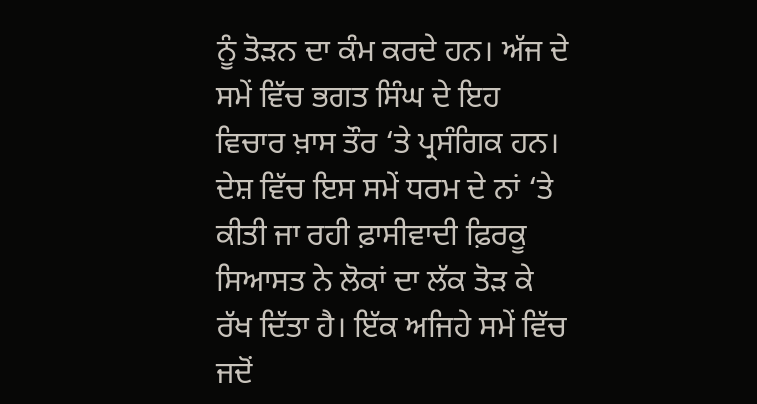ਨੂੰ ਤੋੜਨ ਦਾ ਕੰਮ ਕਰਦੇ ਹਨ। ਅੱਜ ਦੇ ਸਮੇਂ ਵਿੱਚ ਭਗਤ ਸਿੰਘ ਦੇ ਇਹ ਵਿਚਾਰ ਖ਼ਾਸ ਤੌਰ ‘ਤੇ ਪ੍ਰਸੰਗਿਕ ਹਨ। ਦੇਸ਼ ਵਿੱਚ ਇਸ ਸਮੇਂ ਧਰਮ ਦੇ ਨਾਂ ‘ਤੇ ਕੀਤੀ ਜਾ ਰਹੀ ਫ਼ਾਸੀਵਾਦੀ ਫ਼ਿਰਕੂ ਸਿਆਸਤ ਨੇ ਲੋਕਾਂ ਦਾ ਲੱਕ ਤੋੜ ਕੇ ਰੱਖ ਦਿੱਤਾ ਹੈ। ਇੱਕ ਅਜਿਹੇ ਸਮੇਂ ਵਿੱਚ ਜਦੋਂ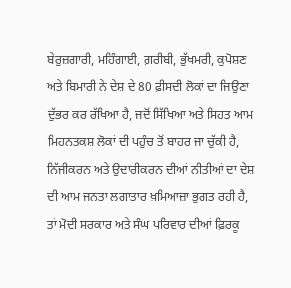ਬੇਰੁਜ਼ਗਾਰੀ, ਮਹਿੰਗਾਈ, ਗ਼ਰੀਬੀ, ਭੁੱਖਮਰੀ, ਕੁਪੋਸ਼ਣ ਅਤੇ ਬਿਮਾਰੀ ਨੇ ਦੇਸ਼ ਦੇ 80 ਫ਼ੀਸਦੀ ਲੋਕਾਂ ਦਾ ਜਿਉਣਾ ਦੁੱਭਰ ਕਰ ਰੱਖਿਆ ਹੈ, ਜਦੋਂ ਸਿੱਖਿਆ ਅਤੇ ਸਿਹਤ ਆਮ ਮਿਹਨਤਕਸ਼ ਲੋਕਾਂ ਦੀ ਪਹੁੰਚ ਤੋਂ ਬਾਹਰ ਜਾ ਚੁੱਕੀ ਹੈ, ਨਿੱਜੀਕਰਨ ਅਤੇ ਉਦਾਰੀਕਰਨ ਦੀਆਂ ਨੀਤੀਆਂ ਦਾ ਦੇਸ਼ ਦੀ ਆਮ ਜਨਤਾ ਲਗਾਤਾਰ ਖ਼ਮਿਆਜ਼ਾ ਭੁਗਤ ਰਹੀ ਹੈ, ਤਾਂ ਮੋਦੀ ਸਰਕਾਰ ਅਤੇ ਸੰਘ ਪਰਿਵਾਰ ਦੀਆਂ ਫ਼ਿਰਕੂ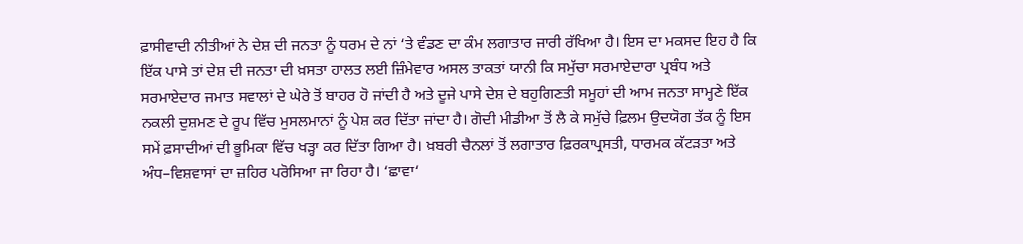ਫ਼ਾਸੀਵਾਦੀ ਨੀਤੀਆਂ ਨੇ ਦੇਸ਼ ਦੀ ਜਨਤਾ ਨੂੰ ਧਰਮ ਦੇ ਨਾਂ ‘ਤੇ ਵੰਡਣ ਦਾ ਕੰਮ ਲਗਾਤਾਰ ਜਾਰੀ ਰੱਖਿਆ ਹੈ। ਇਸ ਦਾ ਮਕਸਦ ਇਹ ਹੈ ਕਿ ਇੱਕ ਪਾਸੇ ਤਾਂ ਦੇਸ਼ ਦੀ ਜਨਤਾ ਦੀ ਖ਼ਸਤਾ ਹਾਲਤ ਲਈ ਜ਼ਿੰਮੇਵਾਰ ਅਸਲ ਤਾਕਤਾਂ ਯਾਨੀ ਕਿ ਸਮੁੱਚਾ ਸਰਮਾਏਦਾਰਾ ਪ੍ਰਬੰਧ ਅਤੇ ਸਰਮਾਏਦਾਰ ਜਮਾਤ ਸਵਾਲਾਂ ਦੇ ਘੇਰੇ ਤੋਂ ਬਾਹਰ ਹੋ ਜਾਂਦੀ ਹੈ ਅਤੇ ਦੂਜੇ ਪਾਸੇ ਦੇਸ਼ ਦੇ ਬਹੁਗਿਣਤੀ ਸਮੂਹਾਂ ਦੀ ਆਮ ਜਨਤਾ ਸਾਮ੍ਹਣੇ ਇੱਕ ਨਕਲੀ ਦੁਸ਼ਮਣ ਦੇ ਰੂਪ ਵਿੱਚ ਮੁਸਲਮਾਨਾਂ ਨੂੰ ਪੇਸ਼ ਕਰ ਦਿੱਤਾ ਜਾਂਦਾ ਹੈ। ਗੋਦੀ ਮੀਡੀਆ ਤੋਂ ਲੈ ਕੇ ਸਮੁੱਚੇ ਫ਼ਿਲਮ ਉਦਯੋਗ ਤੱਕ ਨੂੰ ਇਸ ਸਮੇਂ ਫ਼ਸਾਦੀਆਂ ਦੀ ਭੂਮਿਕਾ ਵਿੱਚ ਖੜ੍ਹਾ ਕਰ ਦਿੱਤਾ ਗਿਆ ਹੈ। ਖ਼ਬਰੀ ਚੈਨਲਾਂ ਤੋਂ ਲਗਾਤਾਰ ਫ਼ਿਰਕਾਪ੍ਰਸਤੀ, ਧਾਰਮਕ ਕੱਟੜਤਾ ਅਤੇ ਅੰਧ–ਵਿਸ਼ਵਾਸਾਂ ਦਾ ਜ਼ਹਿਰ ਪਰੋਸਿਆ ਜਾ ਰਿਹਾ ਹੈ। ‘ਛਾਵਾ‘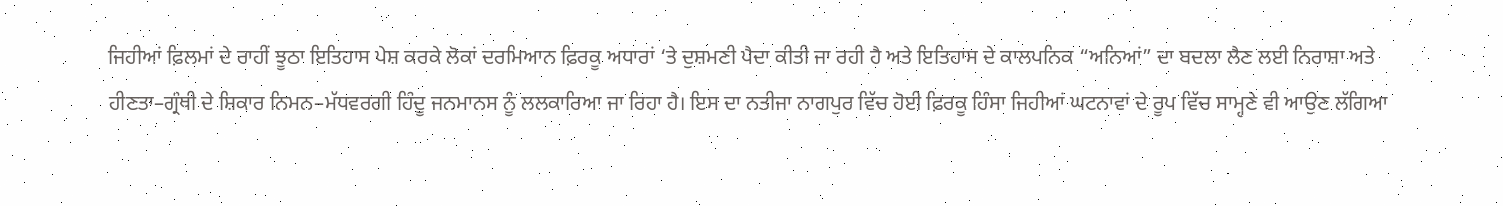ਜਿਹੀਆਂ ਫ਼ਿਲਮਾਂ ਦੇ ਰਾਹੀਂ ਝੂਠਾ ਇਤਿਹਾਸ ਪੇਸ਼ ਕਰਕੇ ਲੋਕਾਂ ਦਰਮਿਆਨ ਫ਼ਿਰਕੂ ਅਧਾਰਾਂ ‘ਤੇ ਦੁਸ਼ਮਣੀ ਪੈਦਾ ਕੀਤੀ ਜਾ ਰਹੀ ਹੈ ਅਤੇ ਇਤਿਹਾਸ ਦੇ ਕਾਲਪਨਿਕ “ਅਨਿਆਂ” ਦਾ ਬਦਲਾ ਲੈਣ ਲਈ ਨਿਰਾਸ਼ਾ ਅਤੇ ਹੀਣਤਾ–ਗ੍ਰੰਥੀ ਦੇ ਸ਼ਿਕਾਰ ਨਿਮਨ–ਮੱਧਵਰਗੀ ਹਿੰਦੂ ਜਨਮਾਨਸ ਨੂੰ ਲਲਕਾਰਿਆ ਜਾ ਰਿਹਾ ਹੈ। ਇਸ ਦਾ ਨਤੀਜਾ ਨਾਗਪੁਰ ਵਿੱਚ ਹੋਈ ਫ਼ਿਰਕੂ ਹਿੰਸਾ ਜਿਹੀਆਂ ਘਟਨਾਵਾਂ ਦੇ ਰੂਪ ਵਿੱਚ ਸਾਮ੍ਹਣੇ ਵੀ ਆਉਣ ਲੱਗਿਆ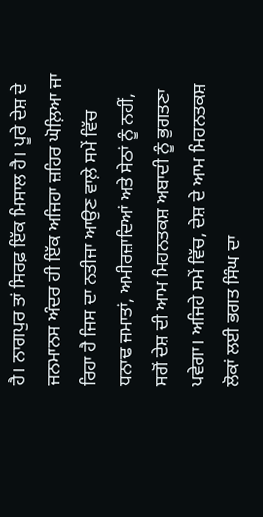ਹੈ। ਨਾਗਪੁਰ ਤਾਂ ਸਿਰਫ਼ ਇੱਕ ਮਿਸਾਲ ਹੈ। ਪੂਰੇ ਦੇਸ਼ ਦੇ ਜਨਮਾਨਸ ਅੰਦਰ ਹੀ ਇੱਕ ਅਜਿਹਾ ਜ਼ਹਿਰ ਘੋਲ਼ਿਆ ਜਾ ਰਿਹਾ ਹੈ ਜਿਸ ਦਾ ਨਤੀਜਾ ਆਉਣ ਵਾਲ਼ੇ ਸਮੇਂ ਵਿੱਚ ਧਨਾਢ ਜਮਾਤਾਂ, ਅਮੀਰਜ਼ਾਦਿਆਂ ਅਤੇ ਸੇਠਾਂ ਨੂੰ ਨਹੀਂ, ਸਗੋਂ ਦੇਸ਼ ਦੀ ਆਮ ਮਿਹਨਤਕਸ਼ ਅਬਾਦੀ ਨੂੰ ਭੁਗਤਣਾ ਪਵੇਗਾ। ਅਜਿਹੇ ਸਮੇਂ ਵਿੱਚ, ਦੇਸ਼ ਦੇ ਆਮ ਮਿਹਨਤਕਸ਼ ਲੋਕਾਂ ਲਈ ਭਗਤ ਸਿੰਘ ਦਾ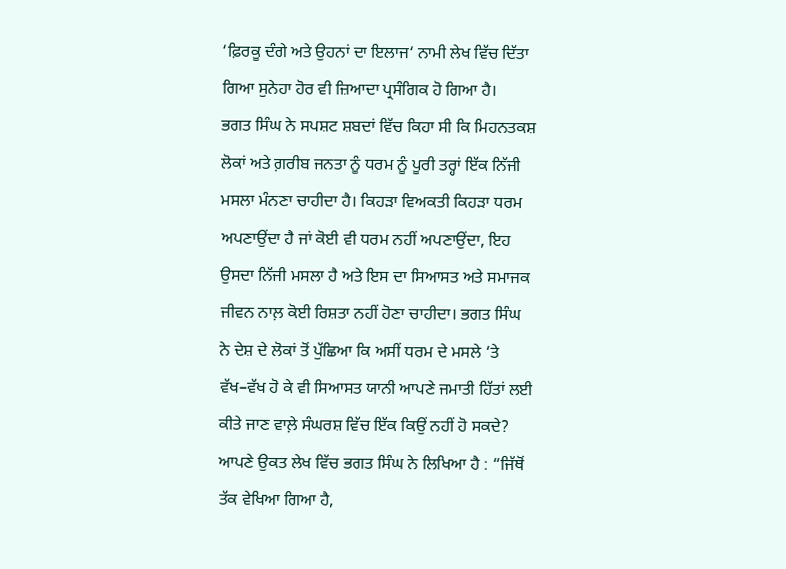‘ਫ਼ਿਰਕੂ ਦੰਗੇ ਅਤੇ ਉਹਨਾਂ ਦਾ ਇਲਾਜ‘ ਨਾਮੀ ਲੇਖ ਵਿੱਚ ਦਿੱਤਾ ਗਿਆ ਸੁਨੇਹਾ ਹੋਰ ਵੀ ਜ਼ਿਆਦਾ ਪ੍ਰਸੰਗਿਕ ਹੋ ਗਿਆ ਹੈ।
ਭਗਤ ਸਿੰਘ ਨੇ ਸਪਸ਼ਟ ਸ਼ਬਦਾਂ ਵਿੱਚ ਕਿਹਾ ਸੀ ਕਿ ਮਿਹਨਤਕਸ਼ ਲੋਕਾਂ ਅਤੇ ਗ਼ਰੀਬ ਜਨਤਾ ਨੂੰ ਧਰਮ ਨੂੰ ਪੂਰੀ ਤਰ੍ਹਾਂ ਇੱਕ ਨਿੱਜੀ ਮਸਲਾ ਮੰਨਣਾ ਚਾਹੀਦਾ ਹੈ। ਕਿਹੜਾ ਵਿਅਕਤੀ ਕਿਹੜਾ ਧਰਮ ਅਪਣਾਉਂਦਾ ਹੈ ਜਾਂ ਕੋਈ ਵੀ ਧਰਮ ਨਹੀਂ ਅਪਣਾਉਂਦਾ, ਇਹ ਉਸਦਾ ਨਿੱਜੀ ਮਸਲਾ ਹੈ ਅਤੇ ਇਸ ਦਾ ਸਿਆਸਤ ਅਤੇ ਸਮਾਜਕ ਜੀਵਨ ਨਾਲ਼ ਕੋਈ ਰਿਸ਼ਤਾ ਨਹੀਂ ਹੋਣਾ ਚਾਹੀਦਾ। ਭਗਤ ਸਿੰਘ ਨੇ ਦੇਸ਼ ਦੇ ਲੋਕਾਂ ਤੋਂ ਪੁੱਛਿਆ ਕਿ ਅਸੀਂ ਧਰਮ ਦੇ ਮਸਲੇ ‘ਤੇ ਵੱਖ–ਵੱਖ ਹੋ ਕੇ ਵੀ ਸਿਆਸਤ ਯਾਨੀ ਆਪਣੇ ਜਮਾਤੀ ਹਿੱਤਾਂ ਲਈ ਕੀਤੇ ਜਾਣ ਵਾਲ਼ੇ ਸੰਘਰਸ਼ ਵਿੱਚ ਇੱਕ ਕਿਉਂ ਨਹੀਂ ਹੋ ਸਕਦੇ? ਆਪਣੇ ਉਕਤ ਲੇਖ ਵਿੱਚ ਭਗਤ ਸਿੰਘ ਨੇ ਲਿਖਿਆ ਹੈ : “ਜਿੱਥੋਂ ਤੱਕ ਵੇਖਿਆ ਗਿਆ ਹੈ,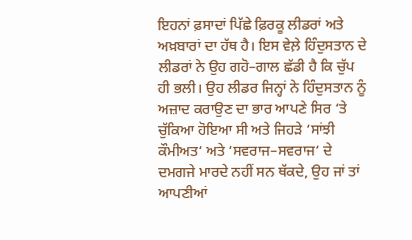ਇਹਨਾਂ ਫ਼ਸਾਦਾਂ ਪਿੱਛੇ ਫ਼ਿਰਕੂ ਲੀਡਰਾਂ ਅਤੇ ਅਖ਼ਬਾਰਾਂ ਦਾ ਹੱਥ ਹੈ। ਇਸ ਵੇਲ਼ੇ ਹਿੰਦੁਸਤਾਨ ਦੇ ਲੀਡਰਾਂ ਨੇ ਉਹ ਗਹੋ–ਗਾਲ ਛੱਡੀ ਹੈ ਕਿ ਚੁੱਪ ਹੀ ਭਲੀ। ਉਹ ਲੀਡਰ ਜਿਨ੍ਹਾਂ ਨੇ ਹਿੰਦੁਸਤਾਨ ਨੂੰ ਅਜ਼ਾਦ ਕਰਾਉਣ ਦਾ ਭਾਰ ਆਪਣੇ ਸਿਰ ‘ਤੇ ਚੁੱਕਿਆ ਹੋਇਆ ਸੀ ਅਤੇ ਜਿਹੜੇ ‘ਸਾਂਝੀ ਕੌਮੀਅਤ‘ ਅਤੇ ‘ਸਵਰਾਜ–ਸਵਰਾਜ‘ ਦੇ ਦਮਗਜੇ ਮਾਰਦੇ ਨਹੀਂ ਸਨ ਥੱਕਦੇ, ਉਹ ਜਾਂ ਤਾਂ ਆਪਣੀਆਂ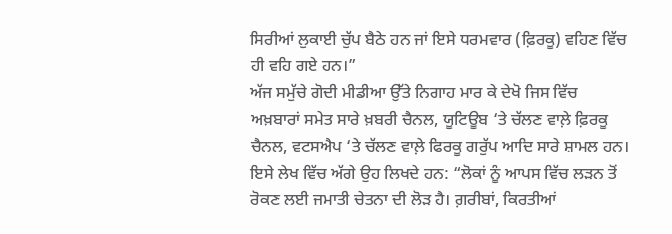ਸਿਰੀਆਂ ਲੁਕਾਈ ਚੁੱਪ ਬੈਠੇ ਹਨ ਜਾਂ ਇਸੇ ਧਰਮਵਾਰ (ਫ਼ਿਰਕੂ) ਵਹਿਣ ਵਿੱਚ ਹੀ ਵਹਿ ਗਏ ਹਨ।”
ਅੱਜ ਸਮੁੱਚੇ ਗੋਦੀ ਮੀਡੀਆ ਉੱਤੇ ਨਿਗਾਹ ਮਾਰ ਕੇ ਦੇਖੋ ਜਿਸ ਵਿੱਚ ਅਖ਼ਬਾਰਾਂ ਸਮੇਤ ਸਾਰੇ ਖ਼ਬਰੀ ਚੈਨਲ, ਯੂਟਿਊਬ ‘ਤੇ ਚੱਲਣ ਵਾਲ਼ੇ ਫ਼ਿਰਕੂ ਚੈਨਲ, ਵਟਸਐਪ ‘ਤੇ ਚੱਲਣ ਵਾਲ਼ੇ ਫਿਰਕੂ ਗਰੁੱਪ ਆਦਿ ਸਾਰੇ ਸ਼ਾਮਲ ਹਨ। ਇਸੇ ਲੇਖ ਵਿੱਚ ਅੱਗੇ ਉਹ ਲਿਖਦੇ ਹਨ: “ਲੋਕਾਂ ਨੂੰ ਆਪਸ ਵਿੱਚ ਲੜਨ ਤੋਂ ਰੋਕਣ ਲਈ ਜਮਾਤੀ ਚੇਤਨਾ ਦੀ ਲੋੜ ਹੈ। ਗ਼ਰੀਬਾਂ, ਕਿਰਤੀਆਂ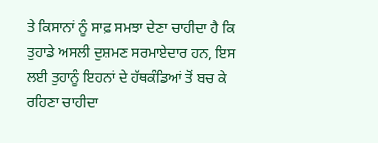ਤੇ ਕਿਸਾਨਾਂ ਨੂੰ ਸਾਫ਼ ਸਮਝਾ ਦੇਣਾ ਚਾਹੀਦਾ ਹੈ ਕਿ ਤੁਹਾਡੇ ਅਸਲੀ ਦੁਸ਼ਮਣ ਸਰਮਾਏਦਾਰ ਹਨ, ਇਸ ਲਈ ਤੁਹਾਨੂੰ ਇਹਨਾਂ ਦੇ ਹੱਥਕੰਡਿਆਂ ਤੋਂ ਬਚ ਕੇ ਰਹਿਣਾ ਚਾਹੀਦਾ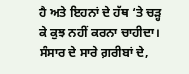ਹੈ ਅਤੇ ਇਹਨਾਂ ਦੇ ਹੱਥ ‘ਤੇ ਚੜ੍ਹ ਕੇ ਕੁਝ ਨਹੀਂ ਕਰਨਾ ਚਾਹੀਦਾ। ਸੰਸਾਰ ਦੇ ਸਾਰੇ ਗ਼ਰੀਬਾਂ ਦੇ,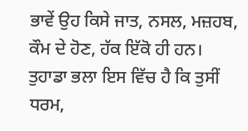ਭਾਵੇਂ ਉਹ ਕਿਸੇ ਜਾਤ, ਨਸਲ, ਮਜ਼ਹਬ, ਕੌਮ ਦੇ ਹੋਣ, ਹੱਕ ਇੱਕੋ ਹੀ ਹਨ। ਤੁਹਾਡਾ ਭਲਾ ਇਸ ਵਿੱਚ ਹੈ ਕਿ ਤੁਸੀਂ ਧਰਮ,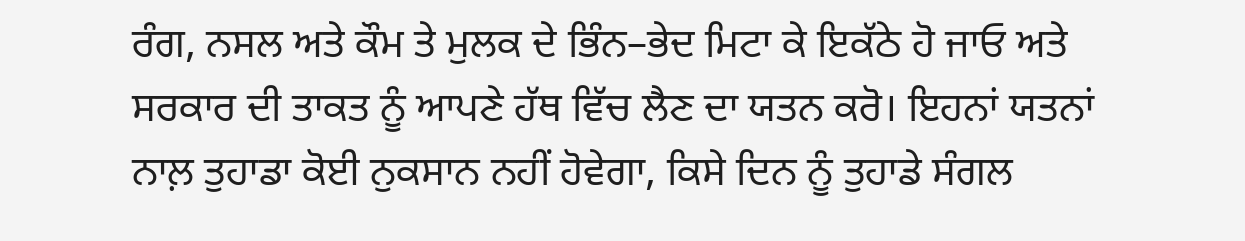ਰੰਗ, ਨਸਲ ਅਤੇ ਕੌਮ ਤੇ ਮੁਲਕ ਦੇ ਭਿੰਨ–ਭੇਦ ਮਿਟਾ ਕੇ ਇਕੱਠੇ ਹੋ ਜਾਓ ਅਤੇ ਸਰਕਾਰ ਦੀ ਤਾਕਤ ਨੂੰ ਆਪਣੇ ਹੱਥ ਵਿੱਚ ਲੈਣ ਦਾ ਯਤਨ ਕਰੋ। ਇਹਨਾਂ ਯਤਨਾਂ ਨਾਲ਼ ਤੁਹਾਡਾ ਕੋਈ ਨੁਕਸਾਨ ਨਹੀਂ ਹੋਵੇਗਾ, ਕਿਸੇ ਦਿਨ ਨੂੰ ਤੁਹਾਡੇ ਸੰਗਲ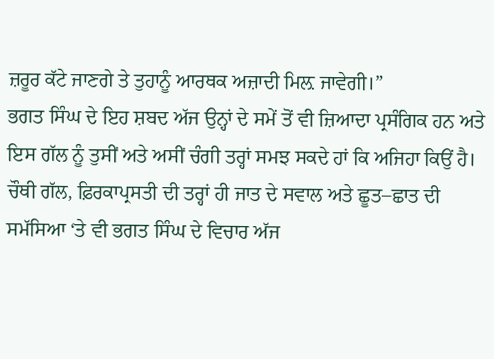ਜ਼ਰੂਰ ਕੱਟੇ ਜਾਣਗੇ ਤੇ ਤੁਹਾਨੂੰ ਆਰਥਕ ਅਜ਼ਾਦੀ ਮਿਲ਼ ਜਾਵੇਗੀ।”
ਭਗਤ ਸਿੰਘ ਦੇ ਇਹ ਸ਼ਬਦ ਅੱਜ ਉਨ੍ਹਾਂ ਦੇ ਸਮੇਂ ਤੋਂ ਵੀ ਜ਼ਿਆਦਾ ਪ੍ਰਸੰਗਿਕ ਹਨ ਅਤੇ ਇਸ ਗੱਲ ਨੂੰ ਤੁਸੀਂ ਅਤੇ ਅਸੀਂ ਚੰਗੀ ਤਰ੍ਹਾਂ ਸਮਝ ਸਕਦੇ ਹਾਂ ਕਿ ਅਜਿਹਾ ਕਿਉਂ ਹੈ।
ਚੌਥੀ ਗੱਲ, ਫ਼ਿਰਕਾਪ੍ਰਸਤੀ ਦੀ ਤਰ੍ਹਾਂ ਹੀ ਜਾਤ ਦੇ ਸਵਾਲ ਅਤੇ ਛੂਤ–ਛਾਤ ਦੀ ਸਮੱਸਿਆ ‘ਤੇ ਵੀ ਭਗਤ ਸਿੰਘ ਦੇ ਵਿਚਾਰ ਅੱਜ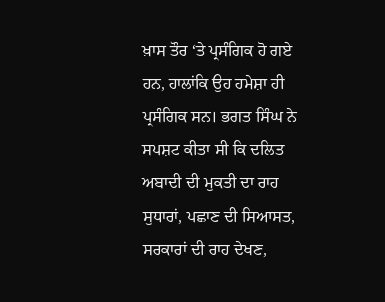ਖ਼ਾਸ ਤੌਰ ‘ਤੇ ਪ੍ਰਸੰਗਿਕ ਹੋ ਗਏ ਹਨ, ਹਾਲਾਂਕਿ ਉਹ ਹਮੇਸ਼ਾ ਹੀ ਪ੍ਰਸੰਗਿਕ ਸਨ। ਭਗਤ ਸਿੰਘ ਨੇ ਸਪਸ਼ਟ ਕੀਤਾ ਸੀ ਕਿ ਦਲਿਤ ਅਬਾਦੀ ਦੀ ਮੁਕਤੀ ਦਾ ਰਾਹ ਸੁਧਾਰਾਂ, ਪਛਾਣ ਦੀ ਸਿਆਸਤ, ਸਰਕਾਰਾਂ ਦੀ ਰਾਹ ਦੇਖਣ,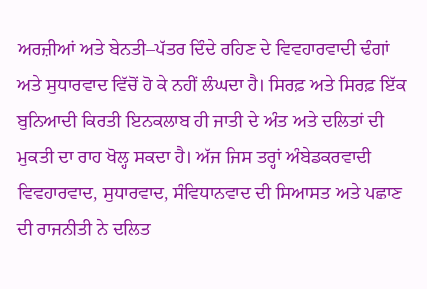ਅਰਜ਼ੀਆਂ ਅਤੇ ਬੇਨਤੀ–ਪੱਤਰ ਦਿੰਦੇ ਰਹਿਣ ਦੇ ਵਿਵਹਾਰਵਾਦੀ ਢੰਗਾਂ ਅਤੇ ਸੁਧਾਰਵਾਦ ਵਿੱਚੋਂ ਹੋ ਕੇ ਨਹੀਂ ਲੰਘਦਾ ਹੈ। ਸਿਰਫ਼ ਅਤੇ ਸਿਰਫ਼ ਇੱਕ ਬੁਨਿਆਦੀ ਕਿਰਤੀ ਇਨਕਲਾਬ ਹੀ ਜਾਤੀ ਦੇ ਅੰਤ ਅਤੇ ਦਲਿਤਾਂ ਦੀ ਮੁਕਤੀ ਦਾ ਰਾਹ ਖੋਲ੍ਹ ਸਕਦਾ ਹੈ। ਅੱਜ ਜਿਸ ਤਰ੍ਹਾਂ ਅੰਬੇਡਕਰਵਾਦੀ ਵਿਵਹਾਰਵਾਦ, ਸੁਧਾਰਵਾਦ, ਸੰਵਿਧਾਨਵਾਦ ਦੀ ਸਿਆਸਤ ਅਤੇ ਪਛਾਣ ਦੀ ਰਾਜਨੀਤੀ ਨੇ ਦਲਿਤ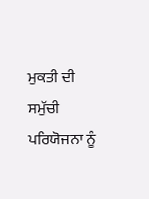ਮੁਕਤੀ ਦੀ ਸਮੁੱਚੀ ਪਰਿਯੋਜਨਾ ਨੂੰ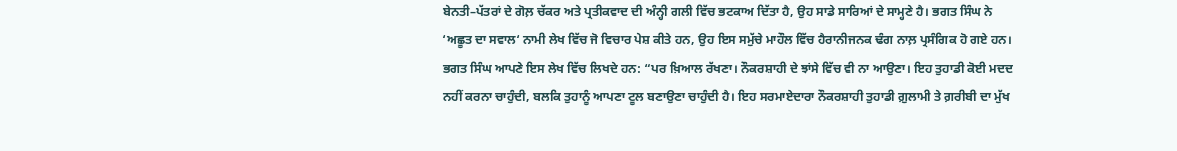ਬੇਨਤੀ–ਪੱਤਰਾਂ ਦੇ ਗੋਲ਼ ਚੱਕਰ ਅਤੇ ਪ੍ਰਤੀਕਵਾਦ ਦੀ ਅੰਨ੍ਹੀ ਗਲੀ ਵਿੱਚ ਭਟਕਾਅ ਦਿੱਤਾ ਹੈ, ਉਹ ਸਾਡੇ ਸਾਰਿਆਂ ਦੇ ਸਾਮ੍ਹਣੇ ਹੈ। ਭਗਤ ਸਿੰਘ ਨੇ ‘ਅਛੂਤ ਦਾ ਸਵਾਲ‘ ਨਾਮੀ ਲੇਖ ਵਿੱਚ ਜੋ ਵਿਚਾਰ ਪੇਸ਼ ਕੀਤੇ ਹਨ, ਉਹ ਇਸ ਸਮੁੱਚੇ ਮਾਹੌਲ ਵਿੱਚ ਹੈਰਾਨੀਜਨਕ ਢੰਗ ਨਾਲ਼ ਪ੍ਰਸੰਗਿਕ ਹੋ ਗਏ ਹਨ। ਭਗਤ ਸਿੰਘ ਆਪਣੇ ਇਸ ਲੇਖ ਵਿੱਚ ਲਿਖਦੇ ਹਨ: “ਪਰ ਖ਼ਿਆਲ ਰੱਖਣਾ। ਨੌਕਰਸ਼ਾਹੀ ਦੇ ਝਾਂਸੇ ਵਿੱਚ ਵੀ ਨਾ ਆਉਣਾ। ਇਹ ਤੁਹਾਡੀ ਕੋਈ ਮਦਦ ਨਹੀਂ ਕਰਨਾ ਚਾਹੁੰਦੀ, ਬਲਕਿ ਤੁਹਾਨੂੰ ਆਪਣਾ ਟੂਲ ਬਣਾਉਣਾ ਚਾਹੁੰਦੀ ਹੈ। ਇਹ ਸਰਮਾਏਦਾਰਾ ਨੌਕਰਸ਼ਾਹੀ ਤੁਹਾਡੀ ਗ਼ੁਲਾਮੀ ਤੇ ਗ਼ਰੀਬੀ ਦਾ ਮੁੱਖ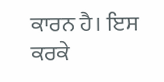ਕਾਰਨ ਹੈ। ਇਸ ਕਰਕੇ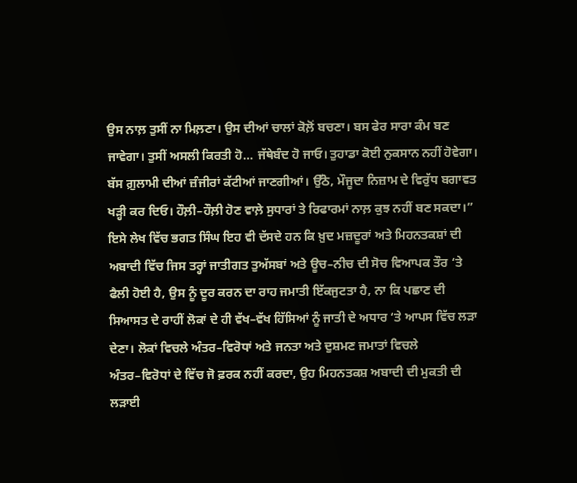ਉਸ ਨਾਲ਼ ਤੁਸੀਂ ਨਾ ਮਿਲ਼ਣਾ। ਉਸ ਦੀਆਂ ਚਾਲਾਂ ਕੋਲ਼ੋਂ ਬਚਣਾ। ਬਸ ਫੇਰ ਸਾਰਾ ਕੰਮ ਬਣ ਜਾਵੇਗਾ। ਤੁਸੀਂ ਅਸਲੀ ਕਿਰਤੀ ਹੋ… ਜੱਥੇਬੰਦ ਹੋ ਜਾਓ। ਤੁਹਾਡਾ ਕੋਈ ਨੁਕਸਾਨ ਨਹੀਂ ਹੋਵੇਗਾ। ਬੱਸ ਗ਼ੁਲਾਮੀ ਦੀਆਂ ਜ਼ੰਜੀਰਾਂ ਕੱਟੀਆਂ ਜਾਣਗੀਆਂ। ਉੱਠੋ, ਮੌਜੂਦਾ ਨਿਜ਼ਾਮ ਦੇ ਵਿਰੁੱਧ ਬਗਾਵਤ ਖੜ੍ਹੀ ਕਰ ਦਿਓ। ਹੌਲ਼ੀ–ਹੌਲ਼ੀ ਹੋਣ ਵਾਲ਼ੇ ਸੁਧਾਰਾਂ ਤੇ ਰਿਫਾਰਮਾਂ ਨਾਲ਼ ਕੁਝ ਨਹੀਂ ਬਣ ਸਕਦਾ।”
ਇਸੇ ਲੇਖ ਵਿੱਚ ਭਗਤ ਸਿੰਘ ਇਹ ਵੀ ਦੱਸਦੇ ਹਨ ਕਿ ਖ਼ੁਦ ਮਜ਼ਦੂਰਾਂ ਅਤੇ ਮਿਹਨਤਕਸ਼ਾਂ ਦੀ ਅਬਾਦੀ ਵਿੱਚ ਜਿਸ ਤਰ੍ਹਾਂ ਜਾਤੀਗਤ ਤੁਅੱਸਬਾਂ ਅਤੇ ਊਚ–ਨੀਚ ਦੀ ਸੋਚ ਵਿਆਪਕ ਤੌਰ ‘ਤੇ ਫੈਲੀ ਹੋਈ ਹੈ, ਉਸ ਨੂੰ ਦੂਰ ਕਰਨ ਦਾ ਰਾਹ ਜਮਾਤੀ ਇੱਕਜੁਟਤਾ ਹੈ, ਨਾ ਕਿ ਪਛਾਣ ਦੀ ਸਿਆਸਤ ਦੇ ਰਾਹੀਂ ਲੋਕਾਂ ਦੇ ਹੀ ਵੱਖ–ਵੱਖ ਹਿੱਸਿਆਂ ਨੂੰ ਜਾਤੀ ਦੇ ਅਧਾਰ ‘ਤੇ ਆਪਸ ਵਿੱਚ ਲੜਾ ਦੇਣਾ। ਲੋਕਾਂ ਵਿਚਲੇ ਅੰਤਰ–ਵਿਰੋਧਾਂ ਅਤੇ ਜਨਤਾ ਅਤੇ ਦੁਸ਼ਮਣ ਜਮਾਤਾਂ ਵਿਚਲੇ ਅੰਤਰ–ਵਿਰੋਧਾਂ ਦੇ ਵਿੱਚ ਜੋ ਫ਼ਰਕ ਨਹੀਂ ਕਰਦਾ, ਉਹ ਮਿਹਨਤਕਸ਼ ਅਬਾਦੀ ਦੀ ਮੁਕਤੀ ਦੀ ਲੜਾਈ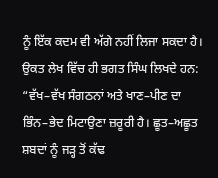ਨੂੰ ਇੱਕ ਕਦਮ ਵੀ ਅੱਗੇ ਨਹੀਂ ਲਿਜਾ ਸਕਦਾ ਹੈ। ਉਕਤ ਲੇਖ ਵਿੱਚ ਹੀ ਭਗਤ ਸਿੰਘ ਲਿਖਦੇ ਹਨ:
“ਵੱਖ–ਵੱਖ ਸੰਗਠਨਾਂ ਅਤੇ ਖਾਣ–ਪੀਣ ਦਾ ਭਿੰਨ–ਭੇਦ ਮਿਟਾਉਣਾ ਜ਼ਰੂਰੀ ਹੈ। ਛੂਤ–ਅਛੂਤ ਸ਼ਬਦਾਂ ਨੂੰ ਜੜ੍ਹ ਤੋਂ ਕੱਢ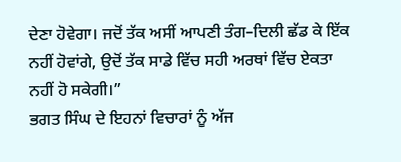ਦੇਣਾ ਹੋਵੇਗਾ। ਜਦੋਂ ਤੱਕ ਅਸੀਂ ਆਪਣੀ ਤੰਗ–ਦਿਲੀ ਛੱਡ ਕੇ ਇੱਕ ਨਹੀਂ ਹੋਵਾਂਗੇ, ਉਦੋਂ ਤੱਕ ਸਾਡੇ ਵਿੱਚ ਸਹੀ ਅਰਥਾਂ ਵਿੱਚ ਏਕਤਾ ਨਹੀਂ ਹੋ ਸਕੇਗੀ।”
ਭਗਤ ਸਿੰਘ ਦੇ ਇਹਨਾਂ ਵਿਚਾਰਾਂ ਨੂੰ ਅੱਜ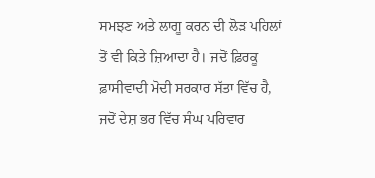ਸਮਝਣ ਅਤੇ ਲਾਗੂ ਕਰਨ ਦੀ ਲੋੜ ਪਹਿਲਾਂ ਤੋਂ ਵੀ ਕਿਤੇ ਜ਼ਿਆਦਾ ਹੈ। ਜਦੋਂ ਫ਼ਿਰਕੂ ਫ਼ਾਸੀਵਾਦੀ ਮੋਦੀ ਸਰਕਾਰ ਸੱਤਾ ਵਿੱਚ ਹੈ, ਜਦੋਂ ਦੇਸ਼ ਭਰ ਵਿੱਚ ਸੰਘ ਪਰਿਵਾਰ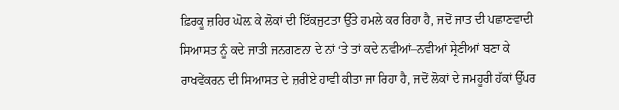ਫ਼ਿਰਕੂ ਜ਼ਹਿਰ ਘੋਲ਼ ਕੇ ਲੋਕਾਂ ਦੀ ਇੱਕਜੁਟਤਾ ਉੱਤੇ ਹਮਲੇ ਕਰ ਰਿਹਾ ਹੈ, ਜਦੋਂ ਜਾਤ ਦੀ ਪਛਾਣਵਾਦੀ ਸਿਆਸਤ ਨੂੰ ਕਦੇ ਜਾਤੀ ਜਨਗਣਨਾ ਦੇ ਨਾਂ ‘ਤੇ ਤਾਂ ਕਦੇ ਨਵੀਆਂ–ਨਵੀਆਂ ਸ੍ਰੇਣੀਆਂ ਬਣਾ ਕੇ ਰਾਖਵੇਂਕਰਨ ਦੀ ਸਿਆਸਤ ਦੇ ਜ਼ਰੀਏ ਹਾਵੀ ਕੀਤਾ ਜਾ ਰਿਹਾ ਹੈ, ਜਦੋਂ ਲੋਕਾਂ ਦੇ ਜਮਹੂਰੀ ਹੱਕਾਂ ਉੱਪਰ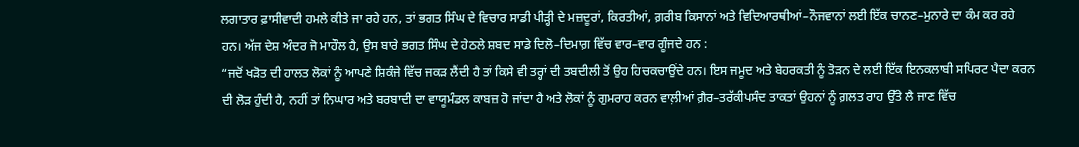ਲਗਾਤਾਰ ਫ਼ਾਸੀਵਾਦੀ ਹਮਲੇ ਕੀਤੇ ਜਾ ਰਹੇ ਹਨ, ਤਾਂ ਭਗਤ ਸਿੰਘ ਦੇ ਵਿਚਾਰ ਸਾਡੀ ਪੀੜ੍ਹੀ ਦੇ ਮਜ਼ਦੂਰਾਂ, ਕਿਰਤੀਆਂ, ਗ਼ਰੀਬ ਕਿਸਾਨਾਂ ਅਤੇ ਵਿਦਿਆਰਥੀਆਂ–ਨੌਜਵਾਨਾਂ ਲਈ ਇੱਕ ਚਾਨਣ–ਮੁਨਾਰੇ ਦਾ ਕੰਮ ਕਰ ਰਹੇ ਹਨ। ਅੱਜ ਦੇਸ਼ ਅੰਦਰ ਜੋ ਮਾਹੌਲ ਹੈ, ਉਸ ਬਾਰੇ ਭਗਤ ਸਿੰਘ ਦੇ ਹੇਠਲੇ ਸ਼ਬਦ ਸਾਡੇ ਦਿਲੋ–ਦਿਮਾਗ਼ ਵਿੱਚ ਵਾਰ–ਵਾਰ ਗੂੰਜਦੇ ਹਨ :
“ਜਦੋਂ ਖੜੋਤ ਦੀ ਹਾਲਤ ਲੋਕਾਂ ਨੂੰ ਆਪਣੇ ਸ਼ਿਕੰਜੇ ਵਿੱਚ ਜਕੜ ਲੈਂਦੀ ਹੈ ਤਾਂ ਕਿਸੇ ਵੀ ਤਰ੍ਹਾਂ ਦੀ ਤਬਦੀਲੀ ਤੋਂ ਉਹ ਹਿਚਕਚਾਉਂਦੇ ਹਨ। ਇਸ ਜਮੂਦ ਅਤੇ ਬੇਹਰਕਤੀ ਨੂੰ ਤੋੜਨ ਦੇ ਲਈ ਇੱਕ ਇਨਕਲਾਬੀ ਸਪਿਰਟ ਪੈਦਾ ਕਰਨ ਦੀ ਲੋੜ ਹੁੰਦੀ ਹੈ, ਨਹੀਂ ਤਾਂ ਨਿਘਾਰ ਅਤੇ ਬਰਬਾਦੀ ਦਾ ਵਾਯੂਮੰਡਲ ਕਾਬਜ਼ ਹੋ ਜਾਂਦਾ ਹੈ ਅਤੇ ਲੋਕਾਂ ਨੂੰ ਗੁਮਰਾਹ ਕਰਨ ਵਾਲ਼ੀਆਂ ਗ਼ੈਰ–ਤਰੱਕੀਪਸੰਦ ਤਾਕਤਾਂ ਉਹਨਾਂ ਨੂੰ ਗ਼ਲਤ ਰਾਹ ਉੱਤੇ ਲੈ ਜਾਣ ਵਿੱਚ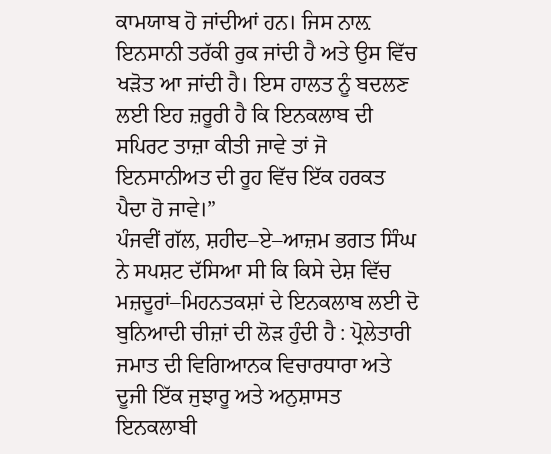ਕਾਮਯਾਬ ਹੋ ਜਾਂਦੀਆਂ ਹਨ। ਜਿਸ ਨਾਲ਼ ਇਨਸਾਨੀ ਤਰੱਕੀ ਰੁਕ ਜਾਂਦੀ ਹੈ ਅਤੇ ਉਸ ਵਿੱਚ ਖੜੋਤ ਆ ਜਾਂਦੀ ਹੈ। ਇਸ ਹਾਲਤ ਨੂੰ ਬਦਲਣ ਲਈ ਇਹ ਜ਼ਰੂਰੀ ਹੈ ਕਿ ਇਨਕਲਾਬ ਦੀ ਸਪਿਰਟ ਤਾਜ਼ਾ ਕੀਤੀ ਜਾਵੇ ਤਾਂ ਜੋ ਇਨਸਾਨੀਅਤ ਦੀ ਰੂਹ ਵਿੱਚ ਇੱਕ ਹਰਕਤ ਪੈਦਾ ਹੋ ਜਾਵੇ।”
ਪੰਜਵੀਂ ਗੱਲ, ਸ਼ਹੀਦ–ਏ–ਆਜ਼ਮ ਭਗਤ ਸਿੰਘ ਨੇ ਸਪਸ਼ਟ ਦੱਸਿਆ ਸੀ ਕਿ ਕਿਸੇ ਦੇਸ਼ ਵਿੱਚ ਮਜ਼ਦੂਰਾਂ–ਮਿਹਨਤਕਸ਼ਾਂ ਦੇ ਇਨਕਲਾਬ ਲਈ ਦੋ ਬੁਨਿਆਦੀ ਚੀਜ਼ਾਂ ਦੀ ਲੋੜ ਹੁੰਦੀ ਹੈ : ਪ੍ਰੋਲੇਤਾਰੀ ਜਮਾਤ ਦੀ ਵਿਗਿਆਨਕ ਵਿਚਾਰਧਾਰਾ ਅਤੇ ਦੂਜੀ ਇੱਕ ਜੁਝਾਰੂ ਅਤੇ ਅਨੁਸ਼ਾਸਤ ਇਨਕਲਾਬੀ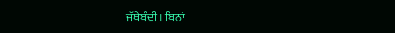ਜੱਥੇਬੰਦੀ। ਬਿਨਾਂ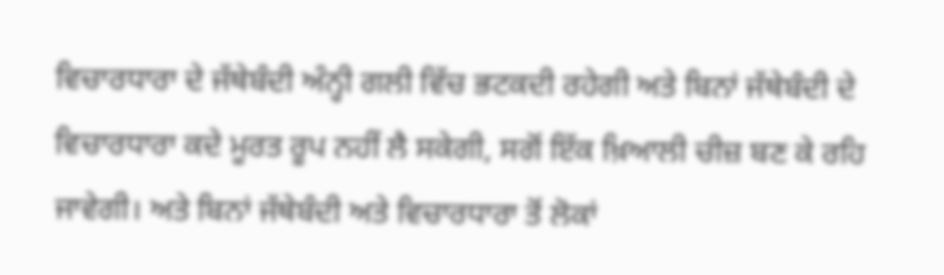ਵਿਚਾਰਧਾਰਾ ਦੇ ਜੱਥੇਬੰਦੀ ਅੰਨ੍ਹੀ ਗਲੀ ਵਿੱਚ ਭਟਕਦੀ ਰਹੇਗੀ ਅਤੇ ਬਿਨਾਂ ਜੱਥੇਬੰਦੀ ਦੇ ਵਿਚਾਰਧਾਰਾ ਕਦੇ ਮੂਰਤ ਰੂਪ ਨਹੀਂ ਲੈ ਸਕੇਗੀ, ਸਗੋਂ ਇੱਕ ਖ਼ਿਆਲੀ ਚੀਜ਼ ਬਣ ਕੇ ਰਹਿ ਜਾਵੇਗੀ। ਅਤੇ ਬਿਨਾਂ ਜੱਥੇਬੰਦੀ ਅਤੇ ਵਿਚਾਰਧਾਰਾ ਤੋਂ ਲੋਕਾਂ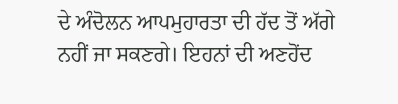ਦੇ ਅੰਦੋਲਨ ਆਪਮੁਹਾਰਤਾ ਦੀ ਹੱਦ ਤੋਂ ਅੱਗੇ ਨਹੀਂ ਜਾ ਸਕਣਗੇ। ਇਹਨਾਂ ਦੀ ਅਣਹੋਂਦ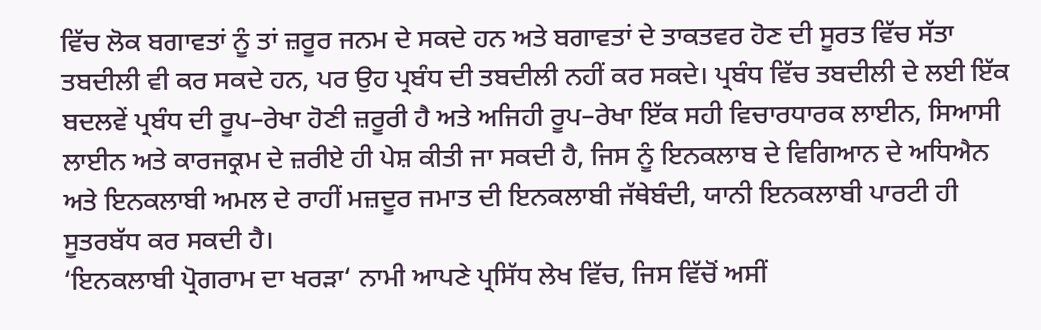ਵਿੱਚ ਲੋਕ ਬਗਾਵਤਾਂ ਨੂੰ ਤਾਂ ਜ਼ਰੂਰ ਜਨਮ ਦੇ ਸਕਦੇ ਹਨ ਅਤੇ ਬਗਾਵਤਾਂ ਦੇ ਤਾਕਤਵਰ ਹੋਣ ਦੀ ਸੂਰਤ ਵਿੱਚ ਸੱਤਾ ਤਬਦੀਲੀ ਵੀ ਕਰ ਸਕਦੇ ਹਨ, ਪਰ ਉਹ ਪ੍ਰਬੰਧ ਦੀ ਤਬਦੀਲੀ ਨਹੀਂ ਕਰ ਸਕਦੇ। ਪ੍ਰਬੰਧ ਵਿੱਚ ਤਬਦੀਲੀ ਦੇ ਲਈ ਇੱਕ ਬਦਲਵੇਂ ਪ੍ਰਬੰਧ ਦੀ ਰੂਪ–ਰੇਖਾ ਹੋਣੀ ਜ਼ਰੂਰੀ ਹੈ ਅਤੇ ਅਜਿਹੀ ਰੂਪ–ਰੇਖਾ ਇੱਕ ਸਹੀ ਵਿਚਾਰਧਾਰਕ ਲਾਈਨ, ਸਿਆਸੀ ਲਾਈਨ ਅਤੇ ਕਾਰਜਕ੍ਰਮ ਦੇ ਜ਼ਰੀਏ ਹੀ ਪੇਸ਼ ਕੀਤੀ ਜਾ ਸਕਦੀ ਹੈ, ਜਿਸ ਨੂੰ ਇਨਕਲਾਬ ਦੇ ਵਿਗਿਆਨ ਦੇ ਅਧਿਐਨ ਅਤੇ ਇਨਕਲਾਬੀ ਅਮਲ ਦੇ ਰਾਹੀਂ ਮਜ਼ਦੂਰ ਜਮਾਤ ਦੀ ਇਨਕਲਾਬੀ ਜੱਥੇਬੰਦੀ, ਯਾਨੀ ਇਨਕਲਾਬੀ ਪਾਰਟੀ ਹੀ ਸੂਤਰਬੱਧ ਕਰ ਸਕਦੀ ਹੈ।
‘ਇਨਕਲਾਬੀ ਪ੍ਰੋਗਰਾਮ ਦਾ ਖਰੜਾ‘ ਨਾਮੀ ਆਪਣੇ ਪ੍ਰਸਿੱਧ ਲੇਖ ਵਿੱਚ, ਜਿਸ ਵਿੱਚੋਂ ਅਸੀਂ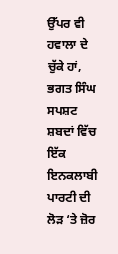ਉੱਪਰ ਵੀ ਹਵਾਲਾ ਦੇ ਚੁੱਕੇ ਹਾਂ, ਭਗਤ ਸਿੰਘ ਸਪਸ਼ਟ ਸ਼ਬਦਾਂ ਵਿੱਚ ਇੱਕ ਇਨਕਲਾਬੀ ਪਾਰਟੀ ਦੀ ਲੋੜ ‘ਤੇ ਜ਼ੋਰ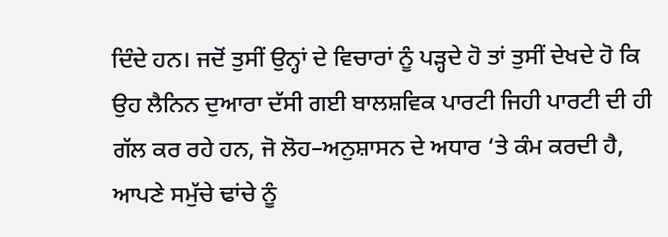ਦਿੰਦੇ ਹਨ। ਜਦੋਂ ਤੁਸੀਂ ਉਨ੍ਹਾਂ ਦੇ ਵਿਚਾਰਾਂ ਨੂੰ ਪੜ੍ਹਦੇ ਹੋ ਤਾਂ ਤੁਸੀਂ ਦੇਖਦੇ ਹੋ ਕਿ ਉਹ ਲੈਨਿਨ ਦੁਆਰਾ ਦੱਸੀ ਗਈ ਬਾਲਸ਼ਵਿਕ ਪਾਰਟੀ ਜਿਹੀ ਪਾਰਟੀ ਦੀ ਹੀ ਗੱਲ ਕਰ ਰਹੇ ਹਨ, ਜੋ ਲੋਹ–ਅਨੁਸ਼ਾਸਨ ਦੇ ਅਧਾਰ ‘ਤੇ ਕੰਮ ਕਰਦੀ ਹੈ, ਆਪਣੇ ਸਮੁੱਚੇ ਢਾਂਚੇ ਨੂੰ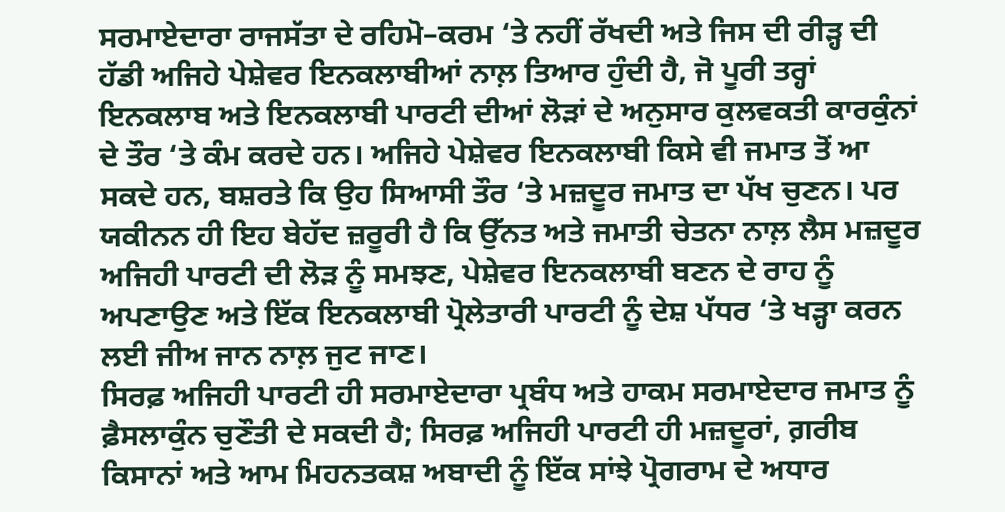ਸਰਮਾਏਦਾਰਾ ਰਾਜਸੱਤਾ ਦੇ ਰਹਿਮੋ–ਕਰਮ ‘ਤੇ ਨਹੀਂ ਰੱਖਦੀ ਅਤੇ ਜਿਸ ਦੀ ਰੀੜ੍ਹ ਦੀ ਹੱਡੀ ਅਜਿਹੇ ਪੇਸ਼ੇਵਰ ਇਨਕਲਾਬੀਆਂ ਨਾਲ਼ ਤਿਆਰ ਹੁੰਦੀ ਹੈ, ਜੋ ਪੂਰੀ ਤਰ੍ਹਾਂ ਇਨਕਲਾਬ ਅਤੇ ਇਨਕਲਾਬੀ ਪਾਰਟੀ ਦੀਆਂ ਲੋੜਾਂ ਦੇ ਅਨੁਸਾਰ ਕੁਲਵਕਤੀ ਕਾਰਕੁੰਨਾਂ ਦੇ ਤੌਰ ‘ਤੇ ਕੰਮ ਕਰਦੇ ਹਨ। ਅਜਿਹੇ ਪੇਸ਼ੇਵਰ ਇਨਕਲਾਬੀ ਕਿਸੇ ਵੀ ਜਮਾਤ ਤੋਂ ਆ ਸਕਦੇ ਹਨ, ਬਸ਼ਰਤੇ ਕਿ ਉਹ ਸਿਆਸੀ ਤੌਰ ‘ਤੇ ਮਜ਼ਦੂਰ ਜਮਾਤ ਦਾ ਪੱਖ ਚੁਣਨ। ਪਰ ਯਕੀਨਨ ਹੀ ਇਹ ਬੇਹੱਦ ਜ਼ਰੂਰੀ ਹੈ ਕਿ ਉੱਨਤ ਅਤੇ ਜਮਾਤੀ ਚੇਤਨਾ ਨਾਲ਼ ਲੈਸ ਮਜ਼ਦੂਰ ਅਜਿਹੀ ਪਾਰਟੀ ਦੀ ਲੋੜ ਨੂੰ ਸਮਝਣ, ਪੇਸ਼ੇਵਰ ਇਨਕਲਾਬੀ ਬਣਨ ਦੇ ਰਾਹ ਨੂੰ ਅਪਣਾਉਣ ਅਤੇ ਇੱਕ ਇਨਕਲਾਬੀ ਪ੍ਰੋਲੇਤਾਰੀ ਪਾਰਟੀ ਨੂੰ ਦੇਸ਼ ਪੱਧਰ ‘ਤੇ ਖੜ੍ਹਾ ਕਰਨ ਲਈ ਜੀਅ ਜਾਨ ਨਾਲ਼ ਜੁਟ ਜਾਣ।
ਸਿਰਫ਼ ਅਜਿਹੀ ਪਾਰਟੀ ਹੀ ਸਰਮਾਏਦਾਰਾ ਪ੍ਰਬੰਧ ਅਤੇ ਹਾਕਮ ਸਰਮਾਏਦਾਰ ਜਮਾਤ ਨੂੰ ਫ਼ੈਸਲਾਕੁੰਨ ਚੁਣੌਤੀ ਦੇ ਸਕਦੀ ਹੈ; ਸਿਰਫ਼ ਅਜਿਹੀ ਪਾਰਟੀ ਹੀ ਮਜ਼ਦੂਰਾਂ, ਗ਼ਰੀਬ ਕਿਸਾਨਾਂ ਅਤੇ ਆਮ ਮਿਹਨਤਕਸ਼ ਅਬਾਦੀ ਨੂੰ ਇੱਕ ਸਾਂਝੇ ਪ੍ਰੋਗਰਾਮ ਦੇ ਅਧਾਰ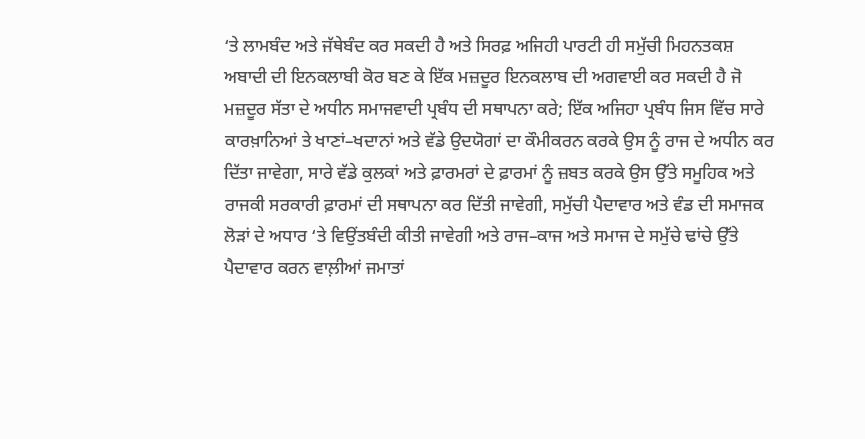‘ਤੇ ਲਾਮਬੰਦ ਅਤੇ ਜੱਥੇਬੰਦ ਕਰ ਸਕਦੀ ਹੈ ਅਤੇ ਸਿਰਫ਼ ਅਜਿਹੀ ਪਾਰਟੀ ਹੀ ਸਮੁੱਚੀ ਮਿਹਨਤਕਸ਼ ਅਬਾਦੀ ਦੀ ਇਨਕਲਾਬੀ ਕੋਰ ਬਣ ਕੇ ਇੱਕ ਮਜ਼ਦੂਰ ਇਨਕਲਾਬ ਦੀ ਅਗਵਾਈ ਕਰ ਸਕਦੀ ਹੈ ਜੋ ਮਜ਼ਦੂਰ ਸੱਤਾ ਦੇ ਅਧੀਨ ਸਮਾਜਵਾਦੀ ਪ੍ਰਬੰਧ ਦੀ ਸਥਾਪਨਾ ਕਰੇ; ਇੱਕ ਅਜਿਹਾ ਪ੍ਰਬੰਧ ਜਿਸ ਵਿੱਚ ਸਾਰੇ ਕਾਰਖ਼ਾਨਿਆਂ ਤੇ ਖਾਣਾਂ–ਖਦਾਨਾਂ ਅਤੇ ਵੱਡੇ ਉਦਯੋਗਾਂ ਦਾ ਕੌਮੀਕਰਨ ਕਰਕੇ ਉਸ ਨੂੰ ਰਾਜ ਦੇ ਅਧੀਨ ਕਰ ਦਿੱਤਾ ਜਾਵੇਗਾ, ਸਾਰੇ ਵੱਡੇ ਕੁਲਕਾਂ ਅਤੇ ਫ਼ਾਰਮਰਾਂ ਦੇ ਫ਼ਾਰਮਾਂ ਨੂੰ ਜ਼ਬਤ ਕਰਕੇ ਉਸ ਉੱਤੇ ਸਮੂਹਿਕ ਅਤੇ ਰਾਜਕੀ ਸਰਕਾਰੀ ਫ਼ਾਰਮਾਂ ਦੀ ਸਥਾਪਨਾ ਕਰ ਦਿੱਤੀ ਜਾਵੇਗੀ, ਸਮੁੱਚੀ ਪੈਦਾਵਾਰ ਅਤੇ ਵੰਡ ਦੀ ਸਮਾਜਕ ਲੋੜਾਂ ਦੇ ਅਧਾਰ ‘ਤੇ ਵਿਉਂਤਬੰਦੀ ਕੀਤੀ ਜਾਵੇਗੀ ਅਤੇ ਰਾਜ–ਕਾਜ ਅਤੇ ਸਮਾਜ ਦੇ ਸਮੁੱਚੇ ਢਾਂਚੇ ਉੱਤੇ ਪੈਦਾਵਾਰ ਕਰਨ ਵਾਲ਼ੀਆਂ ਜਮਾਤਾਂ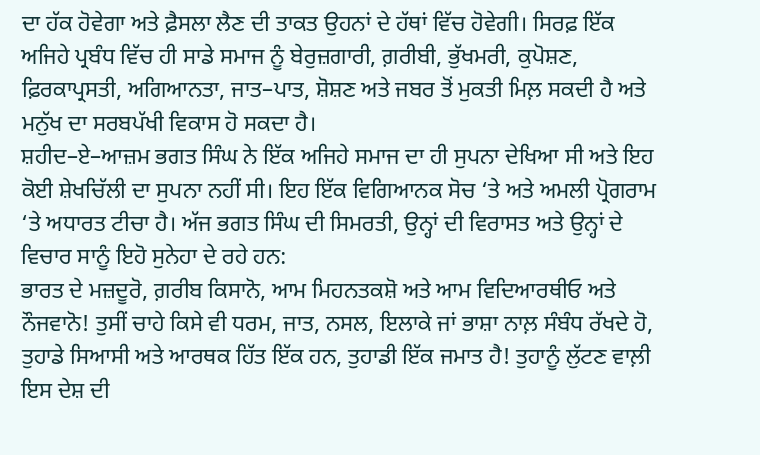ਦਾ ਹੱਕ ਹੋਵੇਗਾ ਅਤੇ ਫ਼ੈਸਲਾ ਲੈਣ ਦੀ ਤਾਕਤ ਉਹਨਾਂ ਦੇ ਹੱਥਾਂ ਵਿੱਚ ਹੋਵੇਗੀ। ਸਿਰਫ਼ ਇੱਕ ਅਜਿਹੇ ਪ੍ਰਬੰਧ ਵਿੱਚ ਹੀ ਸਾਡੇ ਸਮਾਜ ਨੂੰ ਬੇਰੁਜ਼ਗਾਰੀ, ਗ਼ਰੀਬੀ, ਭੁੱਖਮਰੀ, ਕੁਪੋਸ਼ਣ, ਫ਼ਿਰਕਾਪ੍ਰਸਤੀ, ਅਗਿਆਨਤਾ, ਜਾਤ–ਪਾਤ, ਸ਼ੋਸ਼ਣ ਅਤੇ ਜਬਰ ਤੋਂ ਮੁਕਤੀ ਮਿਲ਼ ਸਕਦੀ ਹੈ ਅਤੇ ਮਨੁੱਖ ਦਾ ਸਰਬਪੱਖੀ ਵਿਕਾਸ ਹੋ ਸਕਦਾ ਹੈ।
ਸ਼ਹੀਦ–ਏ–ਆਜ਼ਮ ਭਗਤ ਸਿੰਘ ਨੇ ਇੱਕ ਅਜਿਹੇ ਸਮਾਜ ਦਾ ਹੀ ਸੁਪਨਾ ਦੇਖਿਆ ਸੀ ਅਤੇ ਇਹ ਕੋਈ ਸ਼ੇਖਚਿੱਲੀ ਦਾ ਸੁਪਨਾ ਨਹੀਂ ਸੀ। ਇਹ ਇੱਕ ਵਿਗਿਆਨਕ ਸੋਚ ‘ਤੇ ਅਤੇ ਅਮਲੀ ਪ੍ਰੋਗਰਾਮ ‘ਤੇ ਅਧਾਰਤ ਟੀਚਾ ਹੈ। ਅੱਜ ਭਗਤ ਸਿੰਘ ਦੀ ਸਿਮਰਤੀ, ਉਨ੍ਹਾਂ ਦੀ ਵਿਰਾਸਤ ਅਤੇ ਉਨ੍ਹਾਂ ਦੇ ਵਿਚਾਰ ਸਾਨੂੰ ਇਹੋ ਸੁਨੇਹਾ ਦੇ ਰਹੇ ਹਨ:
ਭਾਰਤ ਦੇ ਮਜ਼ਦੂਰੋ, ਗ਼ਰੀਬ ਕਿਸਾਨੋ, ਆਮ ਮਿਹਨਤਕਸ਼ੋ ਅਤੇ ਆਮ ਵਿਦਿਆਰਥੀਓ ਅਤੇ ਨੌਜਵਾਨੋ! ਤੁਸੀਂ ਚਾਹੇ ਕਿਸੇ ਵੀ ਧਰਮ, ਜਾਤ, ਨਸਲ, ਇਲਾਕੇ ਜਾਂ ਭਾਸ਼ਾ ਨਾਲ਼ ਸੰਬੰਧ ਰੱਖਦੇ ਹੋ, ਤੁਹਾਡੇ ਸਿਆਸੀ ਅਤੇ ਆਰਥਕ ਹਿੱਤ ਇੱਕ ਹਨ, ਤੁਹਾਡੀ ਇੱਕ ਜਮਾਤ ਹੈ! ਤੁਹਾਨੂੰ ਲੁੱਟਣ ਵਾਲ਼ੀ ਇਸ ਦੇਸ਼ ਦੀ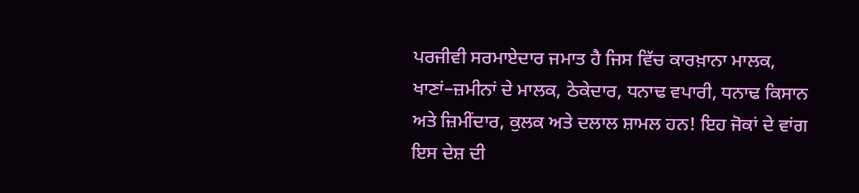ਪਰਜੀਵੀ ਸਰਮਾਏਦਾਰ ਜਮਾਤ ਹੈ ਜਿਸ ਵਿੱਚ ਕਾਰਖ਼ਾਨਾ ਮਾਲਕ, ਖਾਣਾਂ–ਜ਼ਮੀਨਾਂ ਦੇ ਮਾਲਕ, ਠੇਕੇਦਾਰ, ਧਨਾਢ ਵਪਾਰੀ, ਧਨਾਢ ਕਿਸਾਨ ਅਤੇ ਜ਼ਿਮੀਂਦਾਰ, ਕੁਲਕ ਅਤੇ ਦਲਾਲ ਸ਼ਾਮਲ ਹਨ! ਇਹ ਜੋਕਾਂ ਦੇ ਵਾਂਗ ਇਸ ਦੇਸ਼ ਦੀ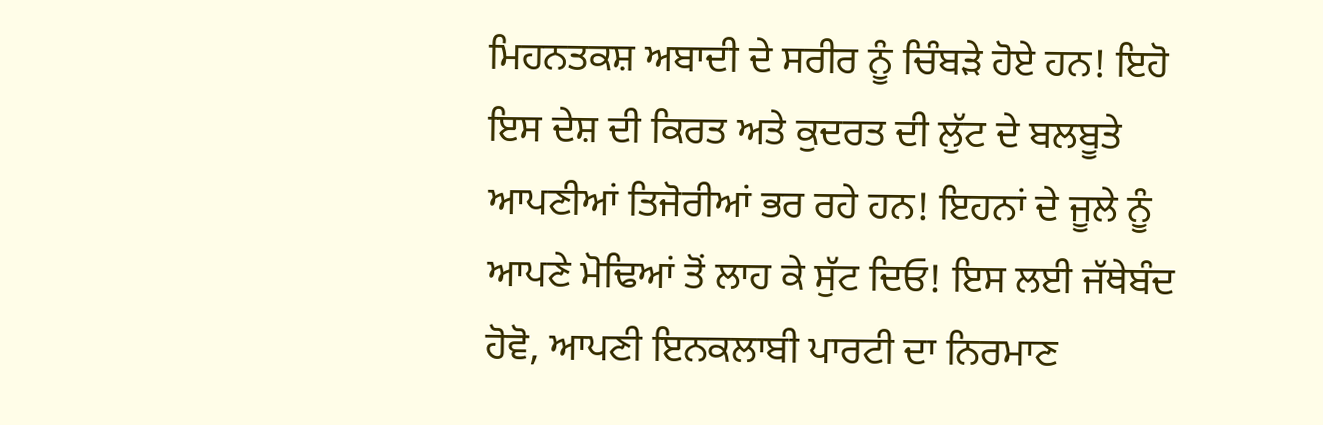ਮਿਹਨਤਕਸ਼ ਅਬਾਦੀ ਦੇ ਸਰੀਰ ਨੂੰ ਚਿੰਬੜੇ ਹੋਏ ਹਨ! ਇਹੋ ਇਸ ਦੇਸ਼ ਦੀ ਕਿਰਤ ਅਤੇ ਕੁਦਰਤ ਦੀ ਲੁੱਟ ਦੇ ਬਲਬੂਤੇ ਆਪਣੀਆਂ ਤਿਜੋਰੀਆਂ ਭਰ ਰਹੇ ਹਨ! ਇਹਨਾਂ ਦੇ ਜੂਲੇ ਨੂੰ ਆਪਣੇ ਮੋਢਿਆਂ ਤੋਂ ਲਾਹ ਕੇ ਸੁੱਟ ਦਿਓ! ਇਸ ਲਈ ਜੱਥੇਬੰਦ ਹੋਵੋ, ਆਪਣੀ ਇਨਕਲਾਬੀ ਪਾਰਟੀ ਦਾ ਨਿਰਮਾਣ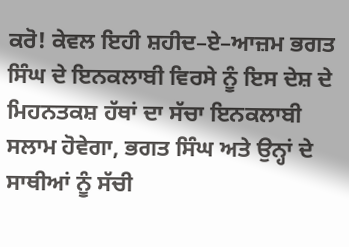ਕਰੋ! ਕੇਵਲ ਇਹੀ ਸ਼ਹੀਦ–ਏ–ਆਜ਼ਮ ਭਗਤ ਸਿੰਘ ਦੇ ਇਨਕਲਾਬੀ ਵਿਰਸੇ ਨੂੰ ਇਸ ਦੇਸ਼ ਦੇ ਮਿਹਨਤਕਸ਼ ਹੱਥਾਂ ਦਾ ਸੱਚਾ ਇਨਕਲਾਬੀ ਸਲਾਮ ਹੋਵੇਗਾ, ਭਗਤ ਸਿੰਘ ਅਤੇ ਉਨ੍ਹਾਂ ਦੇ ਸਾਥੀਆਂ ਨੂੰ ਸੱਚੀ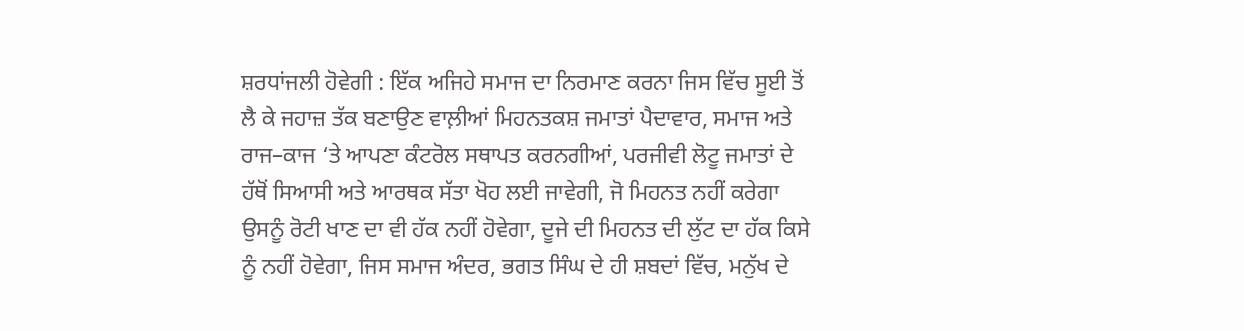ਸ਼ਰਧਾਂਜਲੀ ਹੋਵੇਗੀ : ਇੱਕ ਅਜਿਹੇ ਸਮਾਜ ਦਾ ਨਿਰਮਾਣ ਕਰਨਾ ਜਿਸ ਵਿੱਚ ਸੂਈ ਤੋਂ ਲੈ ਕੇ ਜਹਾਜ਼ ਤੱਕ ਬਣਾਉਣ ਵਾਲ਼ੀਆਂ ਮਿਹਨਤਕਸ਼ ਜਮਾਤਾਂ ਪੈਦਾਵਾਰ, ਸਮਾਜ ਅਤੇ ਰਾਜ–ਕਾਜ ‘ਤੇ ਆਪਣਾ ਕੰਟਰੋਲ ਸਥਾਪਤ ਕਰਨਗੀਆਂ, ਪਰਜੀਵੀ ਲੋਟੂ ਜਮਾਤਾਂ ਦੇ ਹੱਥੋਂ ਸਿਆਸੀ ਅਤੇ ਆਰਥਕ ਸੱਤਾ ਖੋਹ ਲਈ ਜਾਵੇਗੀ, ਜੋ ਮਿਹਨਤ ਨਹੀਂ ਕਰੇਗਾ ਉਸਨੂੰ ਰੋਟੀ ਖਾਣ ਦਾ ਵੀ ਹੱਕ ਨਹੀਂ ਹੋਵੇਗਾ, ਦੂਜੇ ਦੀ ਮਿਹਨਤ ਦੀ ਲੁੱਟ ਦਾ ਹੱਕ ਕਿਸੇ ਨੂੰ ਨਹੀਂ ਹੋਵੇਗਾ, ਜਿਸ ਸਮਾਜ ਅੰਦਰ, ਭਗਤ ਸਿੰਘ ਦੇ ਹੀ ਸ਼ਬਦਾਂ ਵਿੱਚ, ਮਨੁੱਖ ਦੇ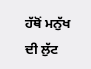ਹੱਥੋਂ ਮਨੁੱਖ ਦੀ ਲੁੱਟ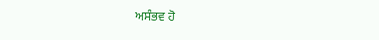ਅਸੰਭਵ ਹੋ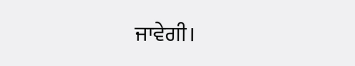ਜਾਵੇਗੀ।